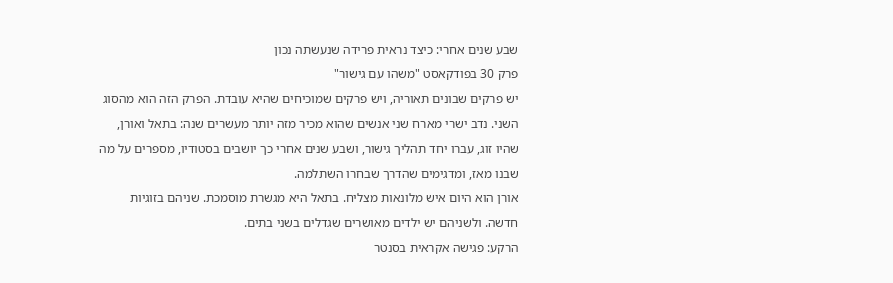שבע שנים אחרי: כיצד נראית פרידה שנעשתה נכון
פרק 30 בפודקאסט "משהו עם גישור"
יש פרקים שבונים תאוריה, ויש פרקים שמוכיחים שהיא עובדת. הפרק הזה הוא מהסוג השני. נדב ישרי מארח שני אנשים שהוא מכיר מזה יותר מעשרים שנה: בתאל ואורן, שהיו זוג, עברו יחד תהליך גישור, ושבע שנים אחרי כך יושבים בסטודיו, מספרים על מה שבנו מאז, ומדגימים שהדרך שבחרו השתלמה.
אורן הוא היום איש מלונאות מצליח. בתאל היא מגשרת מוסמכת. שניהם בזוגיות חדשה. ולשניהם יש ילדים מאושרים שגדלים בשני בתים.
הרקע: פגישה אקראית בסנטר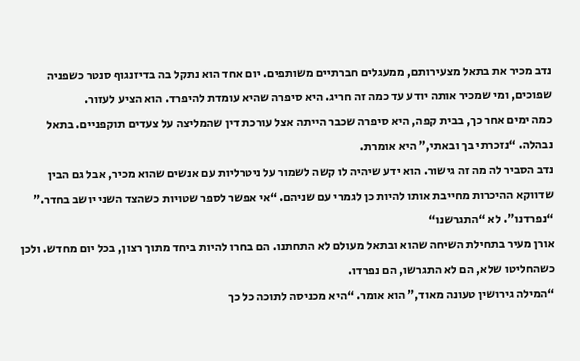נדב מכיר את בתאל מצעירותם, ממעגלים חברתיים משותפים. יום אחד הוא נתקל בה בדיזנגוף סנטר כשפניה שפוכים, ומי שמכיר אותה יודע עד כמה זה חריג. היא סיפרה שהיא עומדת להיפרד. הוא הציע לעזור.
כמה ימים אחר כך, בבית קפה, היא סיפרה שכבר הייתה אצל עורכת דין שהמליצה על צעדים תוקפניים. בתאל נבהלה. “נזכרתי בך ובאתי,” היא אומרת.
נדב הסביר לה מה זה גישור. הוא ידע שיהיה לו קשה לשמור על ניטרליות עם אנשים שהוא מכיר, אבל גם הבין שדווקא ההיכרות מחייבת אותו להיות כן לגמרי עם שניהם. “אי אפשר לספר שטויות כשהצד השני יושב בחדר.”
“נפרדנו”. לא “התגרשנו“
אורן מעיר בתחילת השיחה שהוא ובתאל מעולם לא התחתנו. הם בחרו להיות ביחד מתוך רצון, בכל יום מחדש. ולכן כשהחליטו שלא, הם לא התגרשו, הם נפרדו.
“המילה גירושין טעונה מאוד,” הוא אומר. “היא מכניסה לתוכה כל כך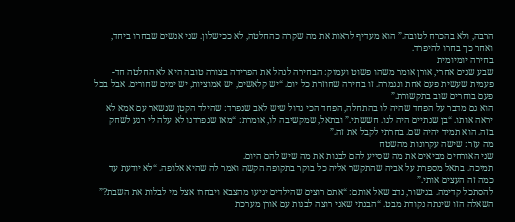הרבה, ולא בהכרח לטובה.” הוא מעדיף לראות את מה שקרה כהחלטה, לא ככישלון. שני אנשים שבחרו ביחד, ואחר כך בחרו להיפרד.
בחירה יומיומית
שבע שנים אחרי, אורן אומר משהו פשוט ועמוק: הבחירה לנהל את הפרידה בצורה טובה היא לא החלטה חד-פעמית שעשית פעם אחת ונגמרה. זו בחירה שחוזרת כל יום. “יש קלאשים, יש אמוציות, יש ימים שחורים. אבל בכל פעם בוחרים שוב בתקשורת.”
הוא גם מדבר על הפחד שהיה לו בהתחלה, הפחד הכי גדול שיש לאב שנפרד: שהילד הקטן שנשאר עם אמא לא יראה אותו. “בן שנתיים היה לנו. חששתי.” ובתאל, שמקשיבה לו, אומרת: “מאז שנפרדנו לא עלה לי רגע לשחק בזה. הוא תמיד יהיה שם. בחרתי לקבל את זה.”
מה עזר: שישה עקרונות מהשטח
שני האורחים מביאים את מה שסייע להם לבנות את מה שיש להם היום.
תמיכה. בתאל מספרת על אביה שהתקשר אליה כל בוקר בתקופה הקשה ואמר לה שהיא אלופה. “לא יודעת עד כמה זה העצים אותי.”
להסתכל קדימה. בגישור, נדב שאל אותם: “אתם רוצים שהילדים יגיעו מהצבא ויבחרו אצל מי לבלות את השבת?” השאלה הזו שינתה נקודת מבט. “הבנתי שאני רוצה לבנות עם אורן מערכת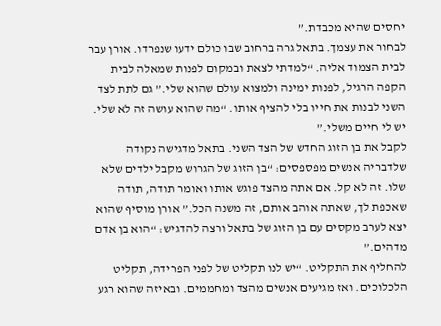יחסים שהיא מכבדת.”
לבחור את עצמך. בתאל גרה ברחוב שבו כולם ידעו שנפרדו. אורן עבר לבית הצמוד אליה. “למדתי לצאת ובמקום לפנות שמאלה לבית הקפה הרגיל, לפנות ימינה ולמצוא עולם שהוא שלי.” גם לתת לצד השני לבנות את חייו בלי להציף אותו. “מה שהוא עושה זה לא שלי. יש לי חיים משלי.”
לקבל את בן הזוג החדש של הצד השני. בתאל מדגישה נקודה שלדבריה אנשים מפספסים: “בן הזוג של הגרוש מקבל ילדים שלא שלו. זה לא קל. אם אתה מהצד פוגש אותו ואומר תודה, תודה שאכפת לך, שאתה אוהב אותם, זה משנה הכל.” אורן מוסיף שהוא יצא לערב מקסים עם בן הזוג של בתאל ורצה להדגיש: “הוא בן אדם מדהים.”
להחליף את התקליט. “יש לנו תקליט של לפני הפרידה, תקליט הלכלוכים. ואז מגיעים אנשים מהצד ומחממים. ובאיזה שהוא רגע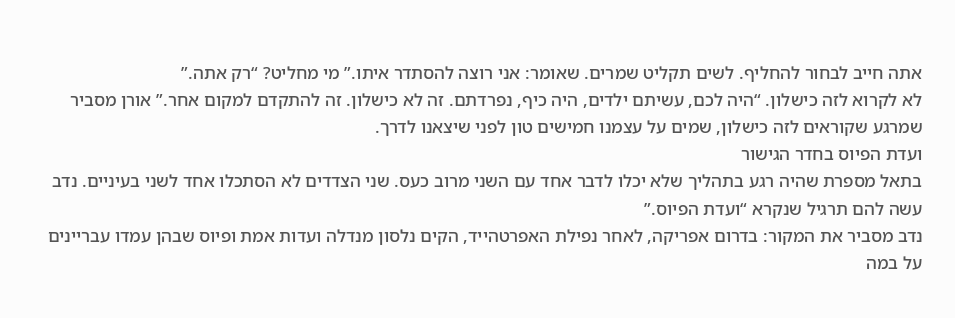אתה חייב לבחור להחליף. לשים תקליט שמרים. שאומר: אני רוצה להסתדר איתו.” מי מחליט? “רק אתה.”
לא לקרוא לזה כישלון. “היה לכם, עשיתם ילדים, היה כיף, נפרדתם. זה לא כישלון. זה להתקדם למקום אחר.” אורן מסביר שמרגע שקוראים לזה כישלון, שמים על עצמנו חמישים טון לפני שיצאנו לדרך.
ועדת הפיוס בחדר הגישור
בתאל מספרת שהיה רגע בתהליך שלא יכלו לדבר אחד עם השני מרוב כעס. שני הצדדים לא הסתכלו אחד לשני בעיניים. נדב עשה להם תרגיל שנקרא “ועדת הפיוס.”
נדב מסביר את המקור: בדרום אפריקה, לאחר נפילת האפרטהייד, הקים נלסון מנדלה ועדות אמת ופיוס שבהן עמדו עבריינים על במה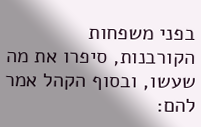בפני משפחות הקורבנות, סיפרו את מה שעשו, ובסוף הקהל אמר להם: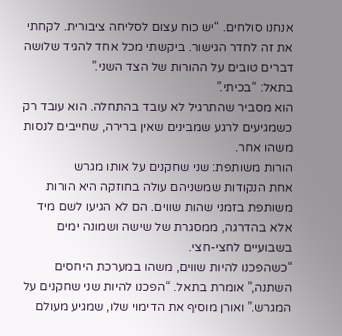אנחנו סולחים. “יש כוח עצום לסליחה ציבורית. לקחתי את זה לחדר הגישור. ביקשתי מכל אחד להגיד שלושה דברים טובים על ההורות של הצד השני.”
בתאל: “בכיתי.”
הוא מסביר שהתרגיל לא עובד בהתחלה. הוא עובד רק כשמגיעים לרגע שמבינים שאין ברירה, שחייבים לנסות משהו אחר.
הורות משותפת: שני שחקנים על אותו מגרש
אחת הנקודות שמשניהם עולה בחוזקה היא הורות משותפת בזמני שהות שווים. הם לא הגיעו לשם מיד אלא בהדרגה, ממסגרת של שישה ושמונה ימים בשבועיים לחצי-חצי.
“כשהפכנו להיות שווים, משהו במערכת היחסים השתנה,” אומרת בתאל. “הפכנו להיות שני שחקנים על המגרש.” ואורן מוסיף את הדימוי שלו, שמגיע מעולם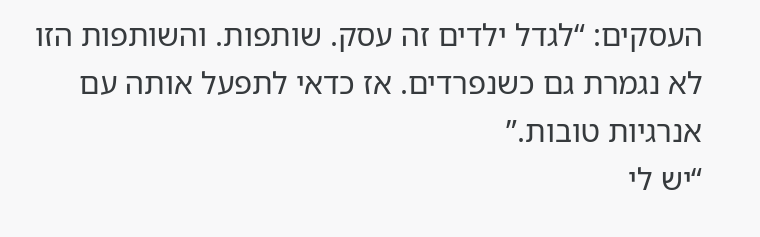העסקים: “לגדל ילדים זה עסק. שותפות. והשותפות הזו לא נגמרת גם כשנפרדים. אז כדאי לתפעל אותה עם אנרגיות טובות.”
“יש לי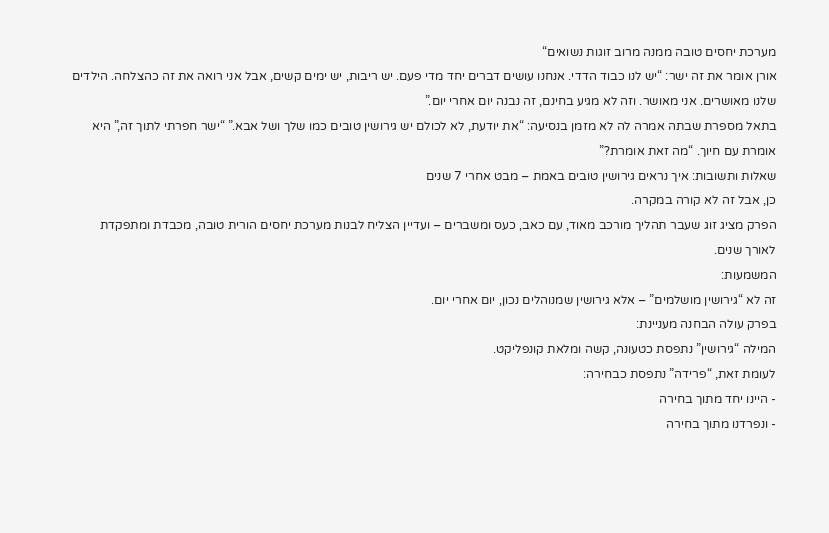מערכת יחסים טובה ממנה מרוב זוגות נשואים“
אורן אומר את זה ישר: “יש לנו כבוד הדדי. אנחנו עושים דברים יחד מדי פעם. יש ריבות, יש ימים קשים, אבל אני רואה את זה כהצלחה. הילדים שלנו מאושרים. אני מאושר. וזה לא מגיע בחינם, זה נבנה יום אחרי יום.”
בתאל מספרת שבתה אמרה לה לא מזמן בנסיעה: “את יודעת, לא לכולם יש גירושין טובים כמו שלך ושל אבא.” “ישר חפרתי לתוך זה,” היא אומרת עם חיוך. “מה זאת אומרת?”
שאלות ותשובות: איך נראים גירושין טובים באמת – מבט אחרי 7 שנים
כן, אבל זה לא קורה במקרה.
הפרק מציג זוג שעבר תהליך מורכב מאוד, עם כאב, כעס ומשברים – ועדיין הצליח לבנות מערכת יחסים הורית טובה, מכבדת ומתפקדת לאורך שנים.
המשמעות:
זה לא “גירושין מושלמים” – אלא גירושין שמנוהלים נכון, יום אחרי יום.
בפרק עולה הבחנה מעניינת:
המילה “גירושין” נתפסת כטעונה, קשה ומלאת קונפליקט.
לעומת זאת, “פרידה” נתפסת כבחירה:
- היינו יחד מתוך בחירה
- ונפרדנו מתוך בחירה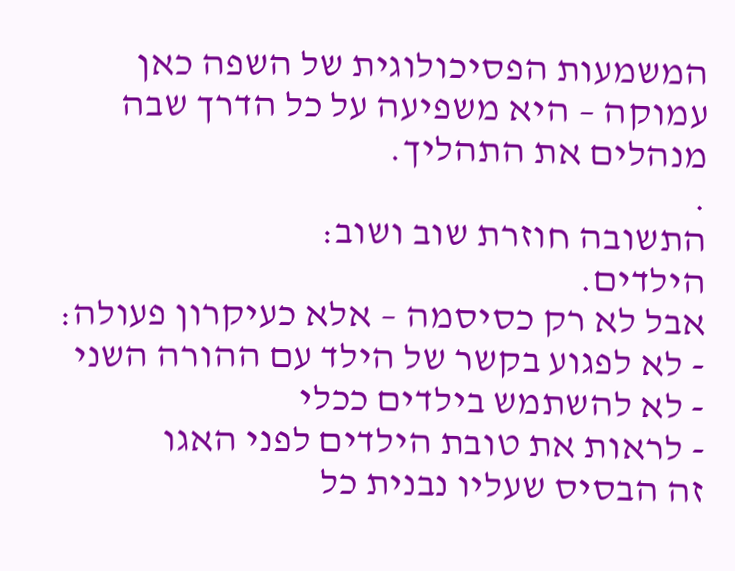המשמעות הפסיכולוגית של השפה כאן עמוקה – היא משפיעה על כל הדרך שבה מנהלים את התהליך.
.
התשובה חוזרת שוב ושוב:
הילדים.
אבל לא רק כסיסמה – אלא כעיקרון פעולה:
- לא לפגוע בקשר של הילד עם ההורה השני
- לא להשתמש בילדים ככלי
- לראות את טובת הילדים לפני האגו
זה הבסיס שעליו נבנית כל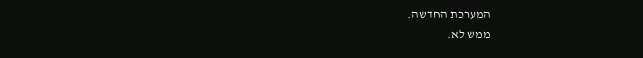המערכת החדשה.
ממש לא.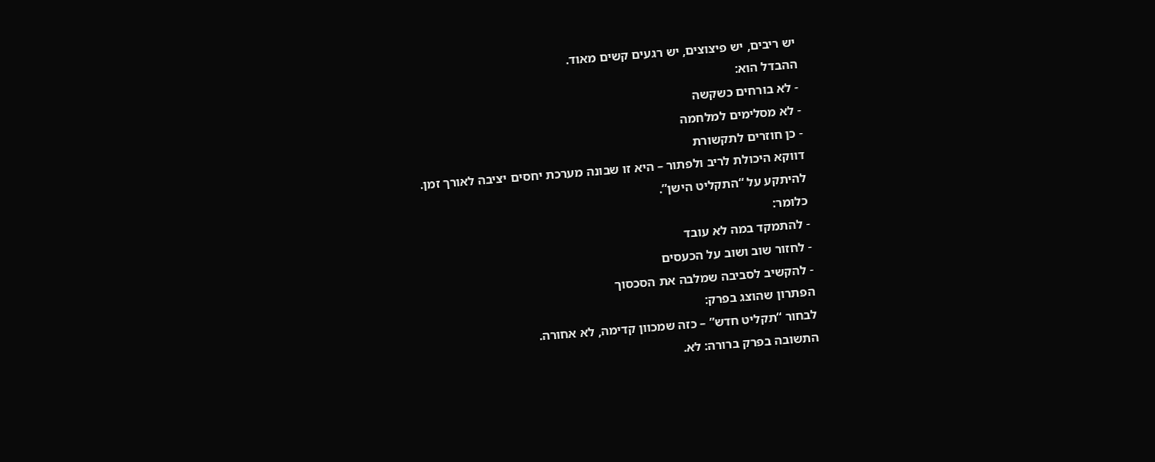יש ריבים, יש פיצוצים, יש רגעים קשים מאוד.
ההבדל הוא:
- לא בורחים כשקשה
- לא מסלימים למלחמה
- כן חוזרים לתקשורת
דווקא היכולת לריב ולפתור – היא זו שבונה מערכת יחסים יציבה לאורך זמן.
להיתקע על “התקליט הישן”.
כלומר:
- להתמקד במה לא עובד
- לחזור שוב ושוב על הכעסים
- להקשיב לסביבה שמלבה את הסכסוך
הפתרון שהוצג בפרק:
לבחור “תקליט חדש” – כזה שמכוון קדימה, לא אחורה.
התשובה בפרק ברורה: לא.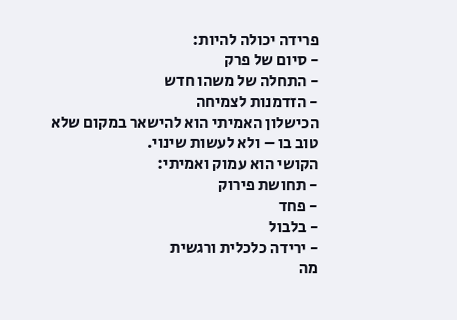פרידה יכולה להיות:
- סיום של פרק
- התחלה של משהו חדש
- הזדמנות לצמיחה
הכישלון האמיתי הוא להישאר במקום שלא טוב בו – ולא לעשות שינוי.
הקושי הוא עמוק ואמיתי:
- תחושת פירוק
- פחד
- בלבול
- ירידה כלכלית ורגשית
מה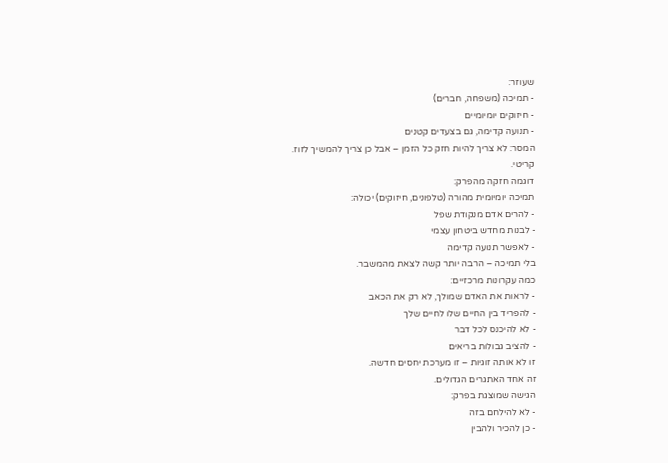שעוזר:
- תמיכה (משפחה, חברים)
- חיזוקים יומיומיים
- תנועה קדימה, גם בצעדים קטנים
המסר: לא צריך להיות חזק כל הזמן – אבל כן צריך להמשיך לזוז.
קריטי.
דוגמה חזקה מהפרק:
תמיכה יומיומית מהורה (טלפונים, חיזוקים) יכולה:
- להרים אדם מנקודת שפל
- לבנות מחדש ביטחון עצמי
- לאפשר תנועה קדימה
בלי תמיכה – הרבה יותר קשה לצאת מהמשבר.
כמה עקרונות מרכזיים:
- לראות את האדם שמולך, לא רק את הכאב
- להפריד בין החיים שלו לחיים שלך
- לא להיכנס לכל דבר
- להציב גבולות בריאים
זו לא אותה זוגיות – זו מערכת יחסים חדשה.
זה אחד האתגרים הגדולים.
הגישה שמוצגת בפרק:
- לא להילחם בזה
- כן להכיר ולהבין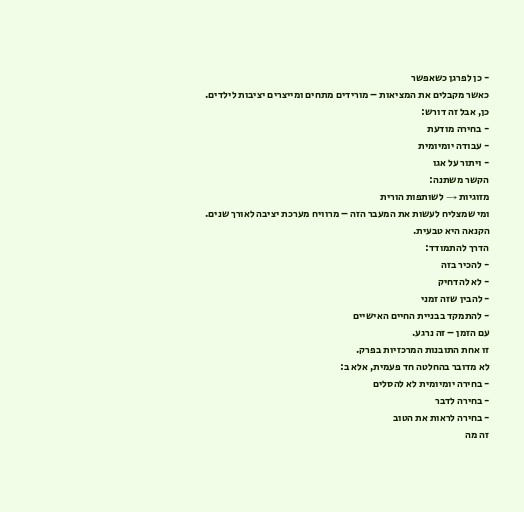- כן לפרגן כשאפשר
כאשר מקבלים את המציאות – מורידים מתחים ומייצרים יציבות לילדים.
כן, אבל זה דורש:
- בחירה מודעת
- עבודה יומיומית
- ויתור על אגו
הקשר משתנה:
מזוגיות → לשותפות הורית
ומי שמצליח לעשות את המעבר הזה – מרוויח מערכת יציבה לאורך שנים.
הקנאה היא טבעית.
הדרך להתמודד:
- להכיר בזה
- לא להדחיק
- להבין שזה זמני
- להתמקד בבניית החיים האישיים
עם הזמן – זה נרגע.
זו אחת התובנות המרכזיות בפרק.
לא מדובר בהחלטה חד פעמית, אלא ב:
- בחירה יומיומית לא להסלים
- בחירה לדבר
- בחירה לראות את הטוב
זה מה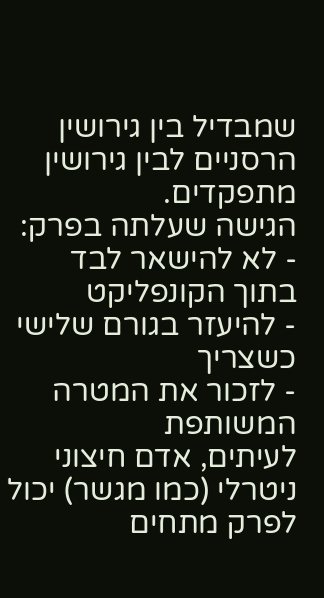שמבדיל בין גירושין הרסניים לבין גירושין מתפקדים.
הגישה שעלתה בפרק:
- לא להישאר לבד בתוך הקונפליקט
- להיעזר בגורם שלישי כשצריך
- לזכור את המטרה המשותפת
לעיתים, אדם חיצוני ניטרלי (כמו מגשר) יכול לפרק מתחים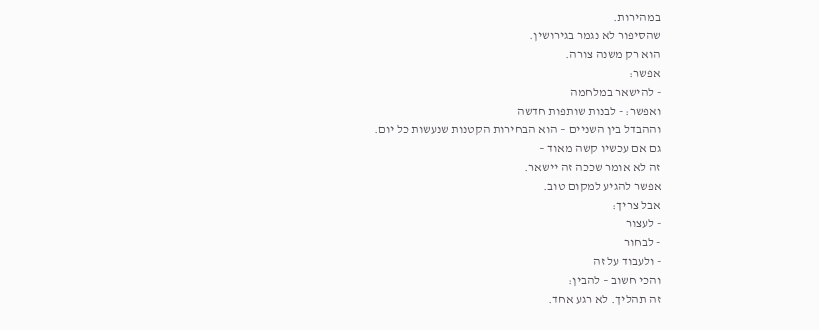במהירות.
שהסיפור לא נגמר בגירושין.
הוא רק משנה צורה.
אפשר:
- להישאר במלחמה
ואפשר: - לבנות שותפות חדשה
וההבדל בין השניים – הוא הבחירות הקטנות שנעשות כל יום.
גם אם עכשיו קשה מאוד –
זה לא אומר שככה זה יישאר.
אפשר להגיע למקום טוב.
אבל צריך:
- לעצור
- לבחור
- ולעבוד על זה
והכי חשוב – להבין:
זה תהליך. לא רגע אחד.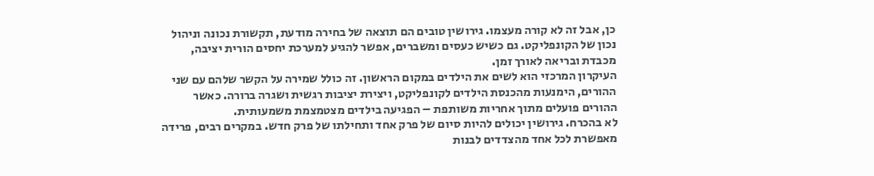כן, אבל זה לא קורה מעצמו. גירושין טובים הם תוצאה של בחירה מודעת, תקשורת נכונה וניהול נכון של הקונפליקט. גם כשיש כעסים ומשברים, אפשר להגיע למערכת יחסים הורית יציבה, מכבדת ובריאה לאורך זמן.
העיקרון המרכזי הוא לשים את הילדים במקום הראשון. זה כולל שמירה על הקשר שלהם עם שני ההורים, הימנעות מהכנסת הילדים לקונפליקט, ויצירת יציבות רגשית ושגרה ברורה. כאשר ההורים פועלים מתוך אחריות משותפת – הפגיעה בילדים מצטמצמת משמעותית.
לא בהכרח. גירושין יכולים להיות סיום של פרק אחד ותחילתו של פרק חדש. במקרים רבים, פרידה מאפשרת לכל אחד מהצדדים לבנות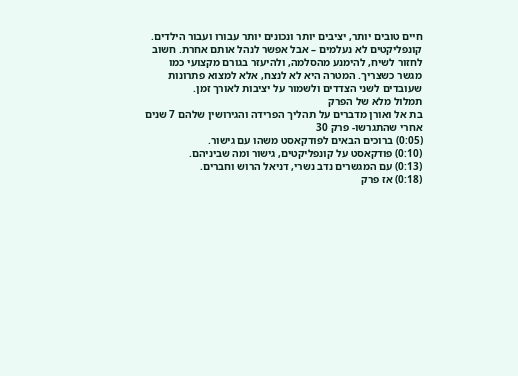חיים טובים יותר, יציבים יותר ונכונים יותר עבורו ועבור הילדים.
קונפליקטים לא נעלמים – אבל אפשר לנהל אותם אחרת. חשוב לחזור לשיח, להימנע מהסלמה, ולהיעזר בגורם מקצועי כמו מגשר כשצריך. המטרה היא לא לנצח, אלא למצוא פתרונות שעובדים לשני הצדדים ולשמור על יציבות לאורך זמן.
תמלול מלא של הפרק
בת אל ואורן מדברים על תהליך הפרידה והגירושין שלהם 7 שנים אחרי שהתגרשו- פרק 30
(0:05) ברוכים הבאים לפודקאסט משהו עם גישור.
(0:10) פודקאסט על קונפליקטים, גישור ומה שביניהם.
(0:13) עם המגשרים נדב נשרי, דניאל הרוש וחברים.
(0:18) אז פרק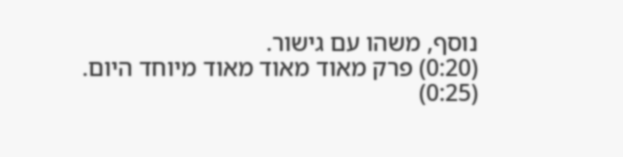נוסף, משהו עם גישור.
(0:20) פרק מאוד מאוד מאוד מיוחד היום.
(0:25)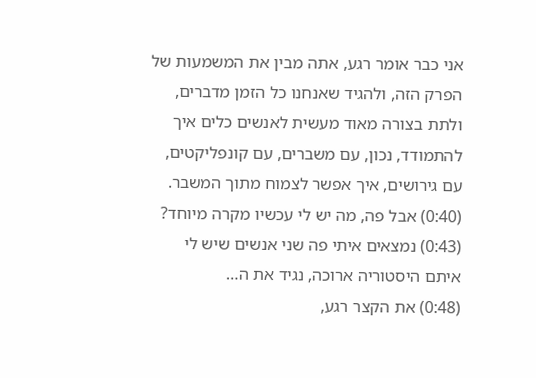אני כבר אומר רגע, אתה מבין את המשמעות של הפרק הזה, ולהגיד שאנחנו כל הזמן מדברים, ולתת בצורה מאוד מעשית לאנשים כלים איך להתמודד, נכון, עם משברים, עם קונפליקטים, עם גירושים, איך אפשר לצמוח מתוך המשבר.
(0:40) אבל פה, מה יש לי עכשיו מקרה מיוחד?
(0:43) נמצאים איתי פה שני אנשים שיש לי איתם היסטוריה ארוכה, נגיד את ה…
(0:48) את הקצר רגע,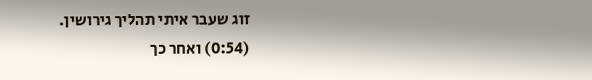זוג שעבר איתי תהליך גירושין.
(0:54) ואחר כך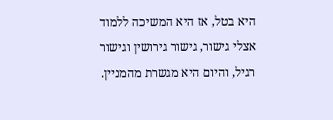היא בטל, אז היא המשיכה ללמוד אצלי גישור, גישור גירושין וגישור רגיל, והיום היא מגשרת מהמניין.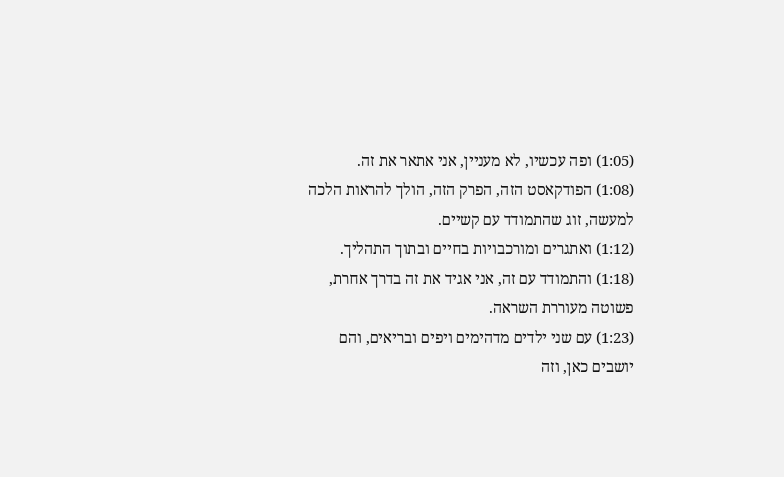(1:05) ופה עכשיו, לא מעניין, אני אתאר את זה.
(1:08) הפודקאסט הזה, הפרק הזה, הולך להראות הלכה למעשה, זוג שהתמודד עם קשיים.
(1:12) ואתגרים ומורכבויות בחיים ובתוך התהליך.
(1:18) והתמודד עם זה, אני אגיד את זה בדרך אחרת, פשוטה מעוררת השראה.
(1:23) עם שני ילדים מדהימים ויפים ובריאים, והם יושבים כאן, וזה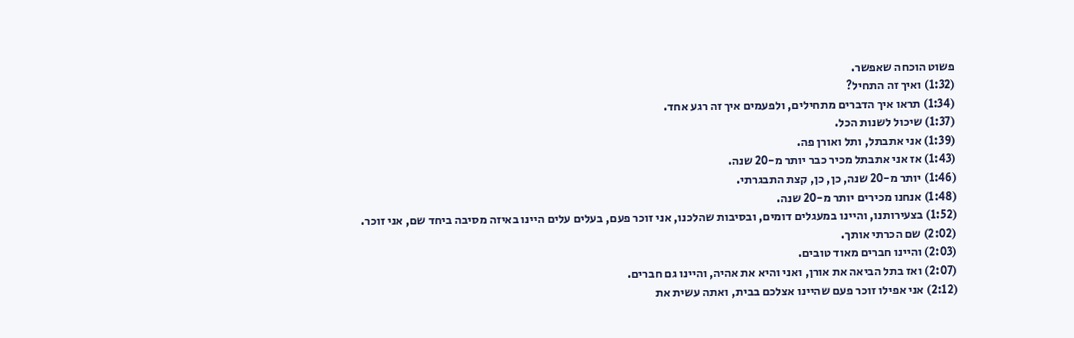פשוט הוכחה שאפשר.
(1:32) ואיך זה התחיל?
(1:34) תראו איך הדברים מתחילים, ולפעמים איך זה רגע אחד.
(1:37) שיכול לשנות הכל.
(1:39) אני אתבתל, ותל ואורן פה.
(1:43) אז אני אתבתל מכיר כבר יותר מ-20 שנה.
(1:46) יותר מ-20 שנה, כן, כן, קצת התבגרתי.
(1:48) אנחנו מכירים יותר מ-20 שנה.
(1:52) בצעירותנו, והיינו במעגלים דומים, ובסיבות שהלכנו, אני זוכר פעם, בעלים עלים היינו באיזה מסיבה ביחד שם, אני זוכר.
(2:02) שם הכרתי אותך.
(2:03) והיינו חברים מאוד טובים.
(2:07) ואז בתל הביאה את אורן, ואני והיא את אהיה, והיינו גם חברים.
(2:12) אני אפילו זוכר פעם שהיינו אצלכם בבית, ואתה עשית את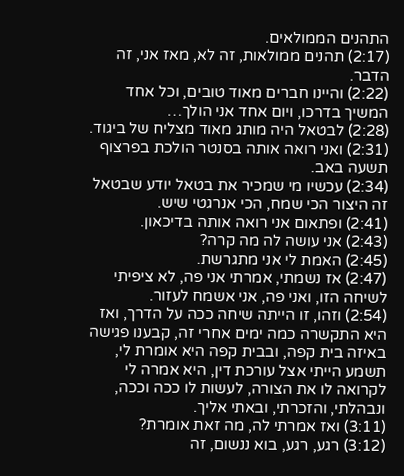התהנים הממולאים.
(2:17) תהנים ממולאות, זה לא, מאז אני, זה הדבר.
(2:22) והיינו חברים מאוד טובים, וכל אחד המשיך בדרכו, ויום אחד אני הולך…
(2:28) לבטאל היה מותג מאוד מצליח של ביגוד.
(2:31) ואני רואה אותה בסנטר הולכת בפרצוף תשעה באב.
(2:34) עכשיו מי שמכיר את בטאל יודע שבטאל זה היצור הכי שמח, הכי אנרגטי שיש.
(2:41) ופתאום אני רואה אותה בדיכאון.
(2:43) אני עושה לה מה קרה?
(2:45) האמת לי אני מתגרשת.
(2:47) אז נשמתי, אמרתי אני פה, לא ציפיתי לשיחה הזו, ואני פה, אני אשמח לעזור.
(2:54) וזהו, זו הייתה שיחה ככה על הדרך, ואז היא התקשרה כמה ימים אחרי זה, קבענו פגישה באיזה בית קפה, ובבית קפה היא אומרת לי, תשמע הייתי אצל עורכת דין, היא אמרה לי לקרואה לו את הצורה, לעשות לו ככה וככה, ונבהלתי, והזכרתי, ובאתי אליך.
(3:11) ואז אמרתי לה, מה זאת אומרת?
(3:12) רגע, רגע, בוא ננשום, זה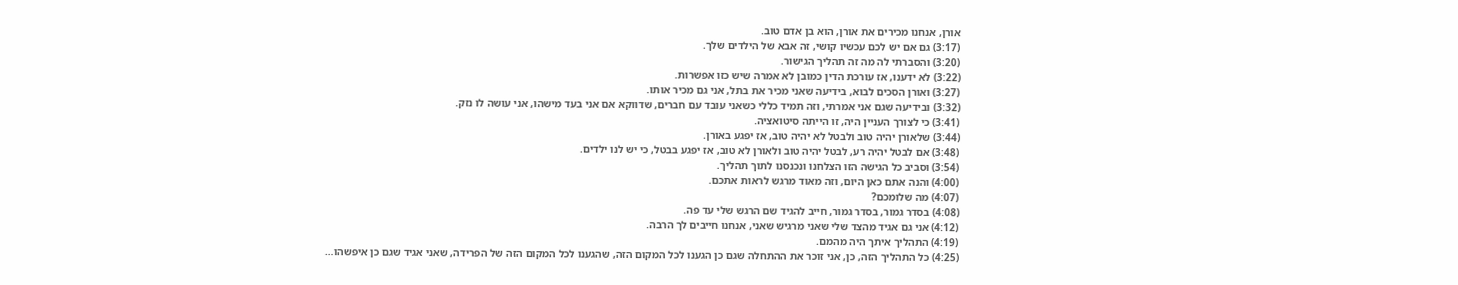אורן, אנחנו מכירים את אורן, הוא בן אדם טוב.
(3:17) גם אם יש לכם עכשיו קושי, זה אבא של הילדים שלך.
(3:20) והסברתי לה מה זה תהליך הגישור.
(3:22) לא ידענו, אז עורכת הדין כמובן לא אמרה שיש כזו אפשרות.
(3:27) ואורן הסכים לבוא, בידיעה שאני מכיר את בתל, אני גם מכיר אותו.
(3:32) ובידיעה שגם אני אמרתי, וזה תמיד כללי כשאני עובד עם חברים, שדווקא אם אני בעד מישהו, אני עושה לו נזק.
(3:41) כי לצורך העניין היה, זו הייתה סיטואציה.
(3:44) שלאורן יהיה טוב ולבטל לא יהיה טוב, אז יפגע באורן.
(3:48) אם לבטל יהיה רע, לבטל יהיה טוב ולאורן לא טוב, אז יפגע בבטל, כי יש לנו ילדים.
(3:54) וסביב כל הגישה הזו הצלחנו ונכנסנו לתוך תהליך.
(4:00) והנה אתם כאן היום, וזה מאוד מרגש לראות אתכם.
(4:07) מה שלומכם?
(4:08) בסדר גמור, בסדר גמור, חייב להגיד שם הרגש שלי עד פה.
(4:12) אני גם אגיד מהצד שלי שאני מרגיש שאני, אנחנו חייבים לך הרבה.
(4:19) התהליך איתך היה מהמם.
(4:25) כל התהליך הזה, כן, אני זוכר את ההתחלה שגם כן הגענו לכל המקום הזה, שהגענו לכל המקום הזה של הפרידה, שאני אגיד שגם כן איפשהו…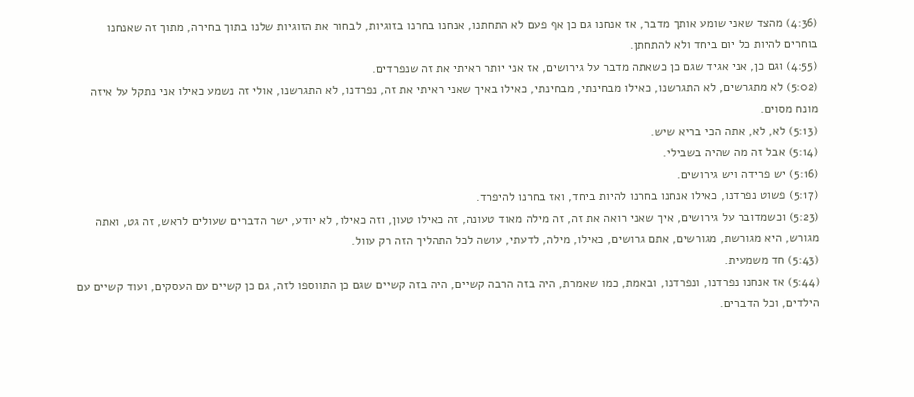(4:36) מהצד שאני שומע אותך מדבר, אז אנחנו גם כן אף פעם לא התחתנו, אנחנו בחרנו בזוגיות, לבחור את הזוגיות שלנו בתוך בחירה, מתוך זה שאנחנו בוחרים להיות כל יום ביחד ולא להתחתן.
(4:55) וגם כן, אני אגיד שגם כן כשאתה מדבר על גירושים, אז אני יותר ראיתי את זה שנפרדים.
(5:02) לא מתגרשים, לא התגרשנו, כאילו מבחינתי, מבחינתי, כאילו באיך שאני ראיתי את זה, נפרדנו, לא התגרשנו, אולי זה נשמע כאילו אני נתקל על איזה מונח מסוים.
(5:13) לא, לא, אתה הכי בריא שיש.
(5:14) אבל זה מה שהיה בשבילי.
(5:16) יש פרידה ויש גירושים.
(5:17) פשוט נפרדנו, כאילו אנחנו בחרנו להיות ביחד, ואז בחרנו להיפרד.
(5:23) וכשמדובר על גירושים, איך שאני רואה את זה, זה מילה מאוד טעונה, זה כאילו טעון, וזה כאילו, לא יודע, ישר הדברים שעולים לראש, זה גט, ואתה מגורש, היא מגורשת, מגורשים, אתם גרושים, כאילו, מילה, לדעתי, עושה לכל התהליך הזה רק עוול.
(5:43) חד משמעית.
(5:44) אז אנחנו נפרדנו, ונפרדנו, ובאמת, כמו שאמרת, היה בזה הרבה קשיים, היה בזה קשיים שגם כן התווספו לזה, גם כן קשיים עם העסקים, ועוד קשיים עם הילדים, וכל הדברים.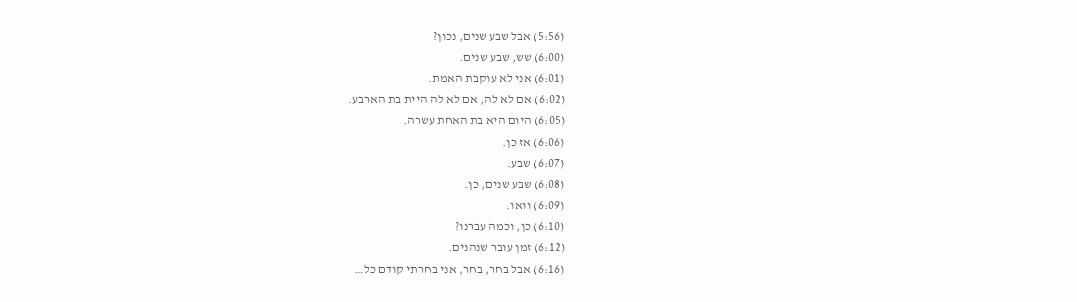(5:56) אבל שבע שנים, נכון?
(6:00) שש, שבע שנים.
(6:01) אני לא עוקבת האמת.
(6:02) אם לא לה, אם לא לה היית בת הארבע.
(6:05) היום היא בת האחת עשרה.
(6:06) אז כן.
(6:07) שבע.
(6:08) שבע שנים, כן.
(6:09) וואו.
(6:10) כן, וכמה עברנו?
(6:12) זמן עובר שנהנים.
(6:16) אבל בחר, בחר, אני בחרתי קודם כל…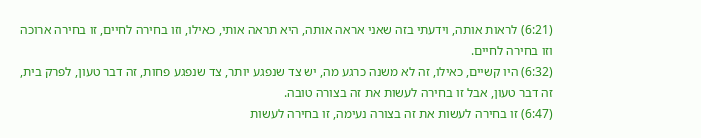(6:21) לראות אותה, וידעתי בזה שאני אראה אותה, היא תראה אותי, כאילו, וזו בחירה לחיים, זו בחירה ארוכה וזו בחירה לחיים.
(6:32) היו קשיים, כאילו, זה לא משנה כרגע מה, יש צד שנפגע יותר, צד שנפגע פחות, זה דבר טעון, לפרק בית, זה דבר טעון, אבל זו בחירה לעשות את זה בצורה טובה.
(6:47) זו בחירה לעשות את זה בצורה נעימה, זו בחירה לעשות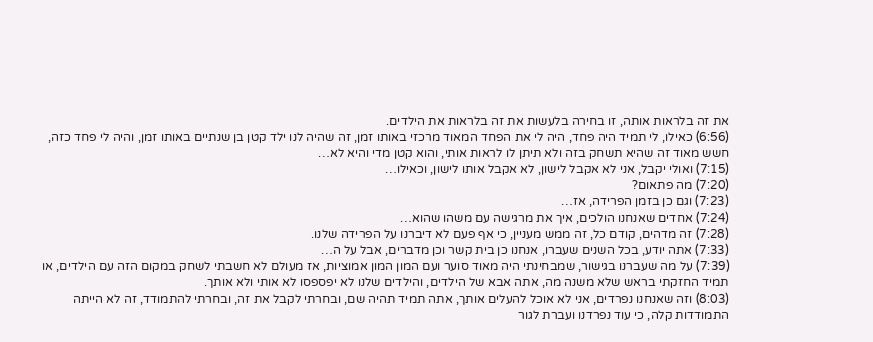את זה בלראות אותה, זו בחירה בלעשות את זה בלראות את הילדים.
(6:56) כאילו, לי תמיד היה פחד, היה לי את הפחד המאוד מרכזי באותו זמן, זה שהיה לנו ילד קטן בן שנתיים באותו זמן, והיה לי פחד כזה, חשש מאוד זה שהיא תשחק בזה ולא תיתן לו לראות אותי, והוא קטן מדי והיא לא…
(7:15) ואולי יקבל, אני לא אקבל לישון, לא אקבל אותו לישון, וכאילו…
(7:20) מה פתאום?
(7:23) וגם כן בזמן הפרידה, אז…
(7:24) אחדים שאנחנו הולכים, איך את מרגישה עם משהו שהוא…
(7:28) זה מדהים, קודם כל, זה ממש מעניין, כי אף פעם לא דיברנו על הפרידה שלנו.
(7:33) אתה יודע, בכל השנים שעברו, אנחנו כן בית קשר וכן מדברים, אבל על ה…
(7:39) על מה שעברנו בגישור, שמבחינתי היה מאוד סוער ועם המון המון אמוציות, אז מעולם לא חשבתי לשחק במקום הזה עם הילדים, או תמיד החזקתי בראש שלא משנה מה, אתה אבא של הילדים, והילדים שלנו לא יפספסו לא אותי ולא אותך.
(8:03) וזה שאנחנו נפרדים, אני לא אוכל להעלים אותך, אתה תמיד תהיה שם, ובחרתי לקבל את זה, ובחרתי להתמודד, זה לא הייתה התמודדות קלה, כי עוד נפרדנו ועברת לגור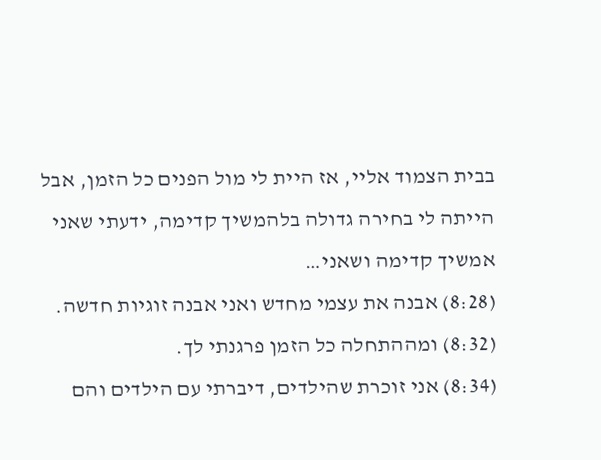בבית הצמוד אליי, אז היית לי מול הפנים כל הזמן, אבל הייתה לי בחירה גדולה בלהמשיך קדימה, ידעתי שאני אמשיך קדימה ושאני…
(8:28) אבנה את עצמי מחדש ואני אבנה זוגיות חדשה.
(8:32) ומההתחלה כל הזמן פרגנתי לך.
(8:34) אני זוכרת שהילדים, דיברתי עם הילדים והם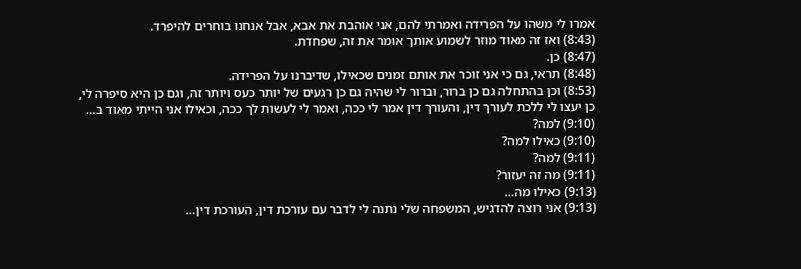אמרו לי משהו על הפרידה ואמרתי להם, אני אוהבת את אבא, אבל אנחנו בוחרים להיפרד.
(8:43) ואז זה מאוד מוזר לשמוע אותך אומר את זה, שפחדת.
(8:47) כן.
(8:48) תראי, גם כי אני זוכר את אותם זמנים שכאילו, שדיברנו על הפרידה.
(8:53) וכן בהתחלה גם כן ברור, וברור לי שהיה גם כן רגעים של יותר כעס ויותר זה, וגם כן היא סיפרה לי, כן יעצו לי ללכת לעורך דין, והעורך דין אמר לי ככה, ואמר לי לעשות לך ככה, וכאילו אני הייתי מאוד ב…
(9:10) למה?
(9:10) כאילו למה?
(9:11) למה?
(9:11) מה זה יעזור?
(9:13) כאילו מה…
(9:13) אני רוצה להדגיש, המשפחה שלי נתנה לי לדבר עם עורכת דין, העורכת דין…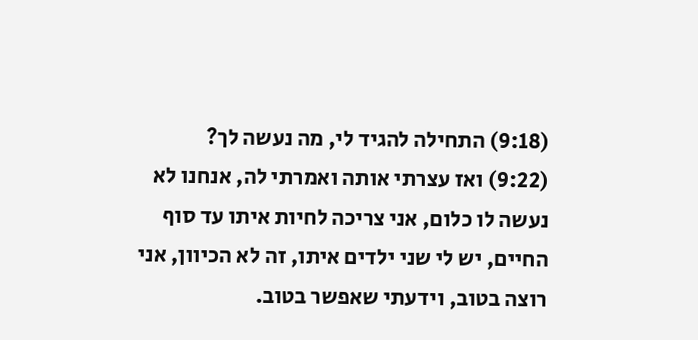(9:18) התחילה להגיד לי, מה נעשה לך?
(9:22) ואז עצרתי אותה ואמרתי לה, אנחנו לא נעשה לו כלום, אני צריכה לחיות איתו עד סוף החיים, יש לי שני ילדים איתו, זה לא הכיוון, אני רוצה בטוב, וידעתי שאפשר בטוב.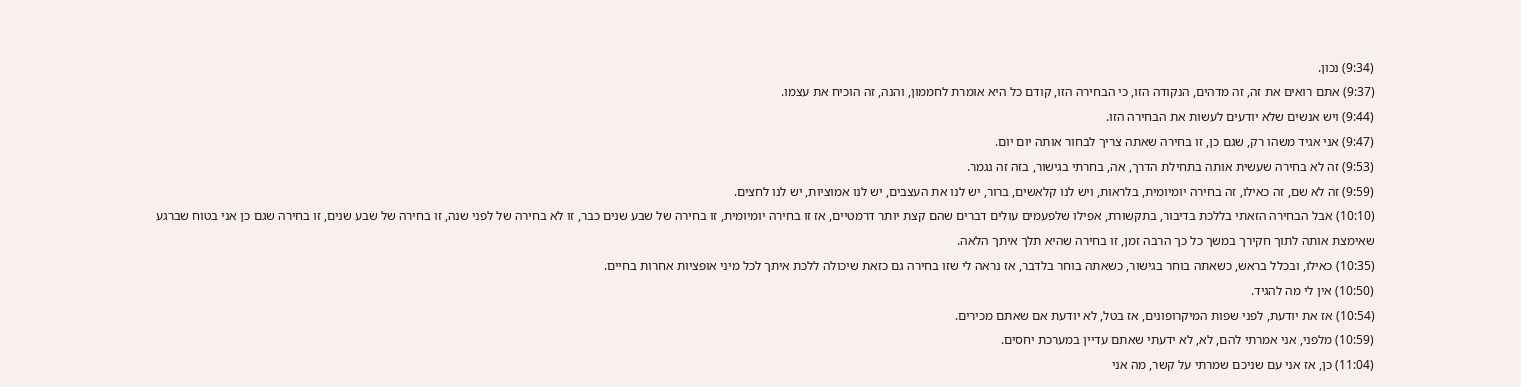(9:34) נכון.
(9:37) אתם רואים את זה, זה מדהים, הנקודה הזו, כי הבחירה הזו, קודם כל היא אומרת לחממון, והנה, זה הוכיח את עצמו.
(9:44) ויש אנשים שלא יודעים לעשות את הבחירה הזו.
(9:47) אני אגיד משהו רק, שגם כן, זו בחירה שאתה צריך לבחור אותה יום יום.
(9:53) זה לא בחירה שעשית אותה בתחילת הדרך, אה, בחרתי בגישור, בזה זה נגמר.
(9:59) זה לא שם, זה כאילו, זה בחירה יומיומית, בלראות, ויש לנו קלאשים, ברור, יש לנו את העצבים, יש לנו אמוציות, יש לנו לחצים.
(10:10) אבל הבחירה הזאתי בללכת בדיבור, בתקשורת, אפילו שלפעמים עולים דברים שהם קצת יותר דרמטיים, אז זו בחירה יומיומית, זו בחירה של שבע שנים כבר, זו לא בחירה של לפני שנה, זו בחירה של שבע שנים, זו בחירה שגם כן אני בטוח שברגע שאימצת אותה לתוך חקירך במשך כל כך הרבה זמן, זו בחירה שהיא תלך איתך הלאה.
(10:35) כאילו, ובכלל בראש, כשאתה בוחר בגישור, כשאתה בוחר בלדבר, אז נראה לי שזו בחירה גם כזאת שיכולה ללכת איתך לכל מיני אופציות אחרות בחיים.
(10:50) אין לי מה להגיד.
(10:54) אז את יודעת, לפני שפות המיקרופונים, אז בטל, לא יודעת אם שאתם מכירים.
(10:59) מלפני, אני אמרתי להם, לא, לא ידעתי שאתם עדיין במערכת יחסים.
(11:04) כן, אז אני עם שניכם שמרתי על קשר, מה אני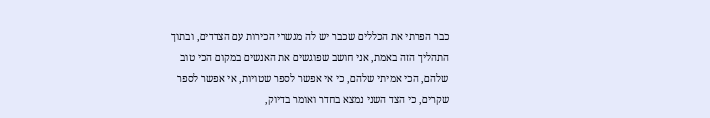כבר הפרתי את הכללים שכבר יש לה מגשרי הכירות עם הצדדים, ובתוך התהליך הזה באמת, אני חושב שפוגשים את האנשים במקום הכי טוב שלהם, הכי אמיתי שלהם, כי אי אפשר לספר שטויות, אי אפשר לספר שקרים, כי הצד השני נמצא בחדר ואומר בדיוק,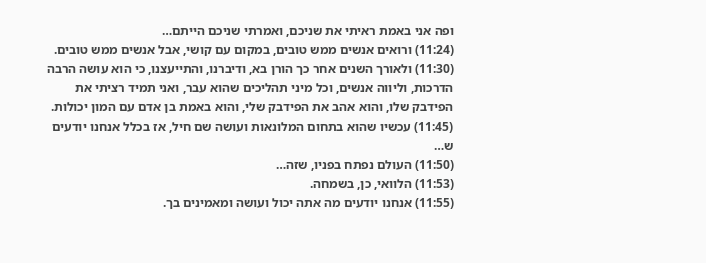ופה אני באמת ראיתי את שניכם, ואמרתי שניכם הייתם…
(11:24) ורואים אנשים ממש טובים, במקום עם קושי, אבל אנשים ממש טובים.
(11:30) ולאורך השנים אחר כך הורן בא, ודיברנו, והתייעצנו, כי הוא עושה הרבה הדרכות, וליווה אנשים, וכל מיני תהליכים שהוא עבר, ואני תמיד רציתי את הפידבק שלו, והוא אהב את הפידבק שלי, והוא באמת בן אדם עם המון יכולות.
(11:45) עכשיו שהוא בתחום המלונאות ועושה שם חיל, אז בכלל אנחנו יודעים ש…
(11:50) העולם נפתח בפניו, שזה…
(11:53) הלוואי, כן, בשמחה.
(11:55) אנחנו יודעים מה אתה יכול ועושה ומאמינים בך.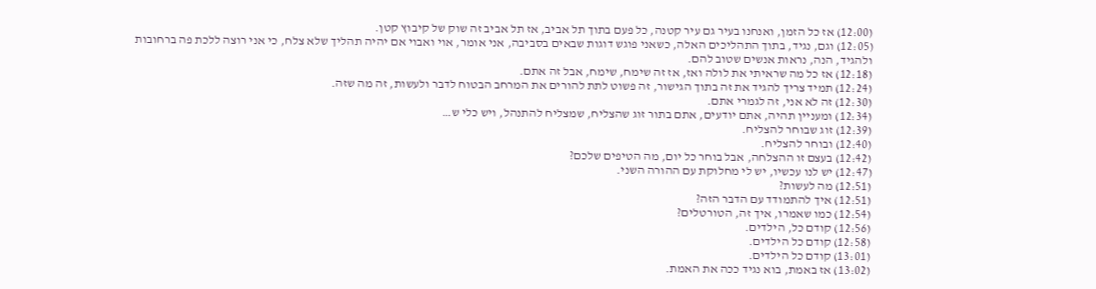(12:00) אז כל הזמן, ואנחנו בעיר גם עיר קטנה, כל פעם בתוך תל אביב, אז תל אביב זה שוק של קיבוץ קטן.
(12:05) וגם, נגיד, בתוך התהליכים האלה, כשאני פוגש דוגות שבאים בסביבה, אני אומר, אוי ואבוי אם יהיה תהליך שלא צלח, כי אני רוצה ללכת פה ברחובות ולהגיד, הנה, נראות אנשים שטוב להם.
(12:18) אז כל מה שראיתי את לולה ואז, אז זה שימח, שימח, אבל זה אתם.
(12:24) תמיד צריך להגיד את זה בתוך הגישור, זה פשוט לתת להורים את המרחב הבטוח לדבר ולעשות, זה מה שזה.
(12:30) זה לא אני, זה לגמרי אתם.
(12:34) ומעניין תהיה, אתם יודעים, אתם בתור זוג שהצליח, שמצליח להתנהל, ויש כלי ש…
(12:39) זוג שבוחר להצליח.
(12:40) ובוחר להצליח.
(12:42) בעצם זו ההצלחה, אבל בוחר כל יום, מה הטיפים שלכם?
(12:47) יש לנו עכשיו, יש לי מחלוקת עם ההורה השני.
(12:51) מה לעשות?
(12:51) איך להתמודד עם הדבר הזה?
(12:54) כמו שאמרו, איך זה, הטורטלים?
(12:56) קודם כל, הילדים.
(12:58) קודם כל הילדים.
(13:01) קודם כל הילדים.
(13:02) אז באמת, בוא נגיד ככה את האמת.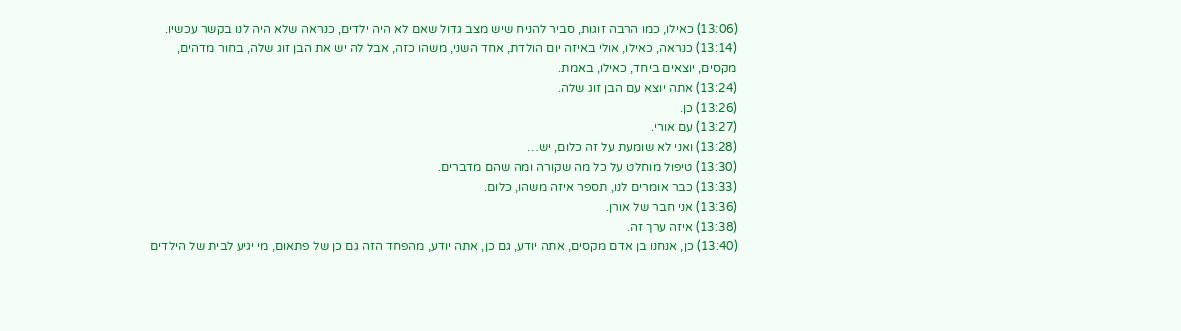(13:06) כאילו, כמו הרבה זוגות, סביר להניח שיש מצב גדול שאם לא היה ילדים, כנראה שלא היה לנו בקשר עכשיו.
(13:14) כנראה, כאילו, אולי באיזה יום הולדת, אחד השני, משהו כזה, אבל לה יש את הבן זוג שלה, בחור מדהים, מקסים, יוצאים ביחד, כאילו, באמת.
(13:24) אתה יוצא עם הבן זוג שלה.
(13:26) כן.
(13:27) עם אורי.
(13:28) ואני לא שומעת על זה כלום, יש…
(13:30) טיפול מוחלט על כל מה שקורה ומה שהם מדברים.
(13:33) כבר אומרים לנו, תספר איזה משהו, כלום.
(13:36) אני חבר של אורן.
(13:38) איזה ערך זה.
(13:40) כן, אנחנו בן אדם מקסים, אתה יודע, גם כן, אתה יודע, מהפחד הזה גם כן של פתאום, מי יגיע לבית של הילדים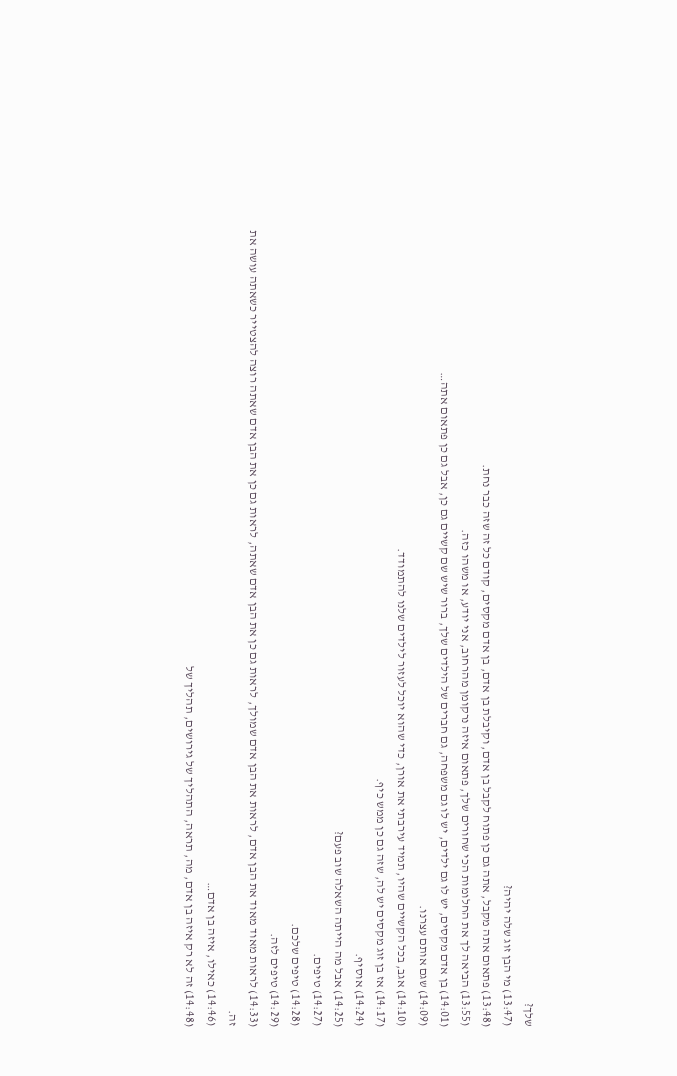שלך?
(13:47) מי הבן זוג שלה יהיה?
(13:48) פתאום אתה מקבל, אתה גם כן פתוח לקבל בן אדם, וקיבלת בן אדם, בן אדם מקסים, קודם כל זה שזה כבר נחת.
(13:55) הביאה לך את החלומות הכי שחורים שלך, פתאום איזה נרקומן מהרחוב, אני יודע, או משהו כזה.
(14:01) בן אדם מקסים, יש לו גם ילדים, יש לו גם משפחה, גם חברים של הילדים שלך, ברור שיש שם קשיים גם כן, אבל גם כן פתאום אתה…
(14:09) שגם אותם עצרנו.
(14:10) אגב, בכל הקשיים שהיו, תמיד עירבתי את אורן, כדי שהוא יוכל לעזור לילדים שלנו להתמודד.
(14:17) אז בן זוג מקסים יש לה, שזה גם כן ממש כיף.
(14:24) אוסיף.
(14:25) אבל מה הייתה השאלה שוב פעם?
(14:27) טיפים.
(14:28) טיפים שלכם.
(14:29) טיפים לזה.
(14:33) לראות מאוד מאוד את הבן אדם, לראות את הבן אדם שמולך, לראות גם כן את הבן אדם שאתה, לראות גם כן את הבן אדם שאתה רוצה להצטייר כשאתה עושה את זה.
(14:46) כאילו, איזה בן אדם…
(14:48) זה לא רק איזה בן אדם, מה, תראה, התהליך של גירושים, תהליך של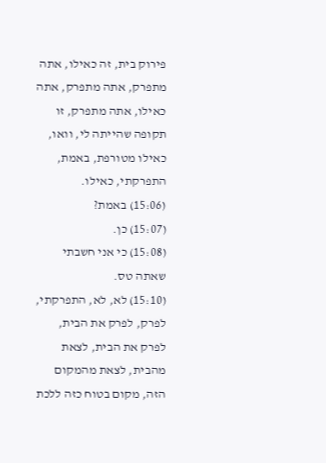פירוק בית, זה כאילו, אתה מתפרק, אתה מתפרק, אתה כאילו, אתה מתפרק, זו תקופה שהייתה לי, וואו, כאילו מטורפת, באמת, התפרקתי, כאילו.
(15:06) באמת?
(15:07) כן.
(15:08) כי אני חשבתי שאתה טס.
(15:10) לא, לא, התפרקתי, לפרק, לפרק את הבית, לפרק את הבית, לצאת מהבית, לצאת מהמקום הזה, מקום בטוח כזה ללכת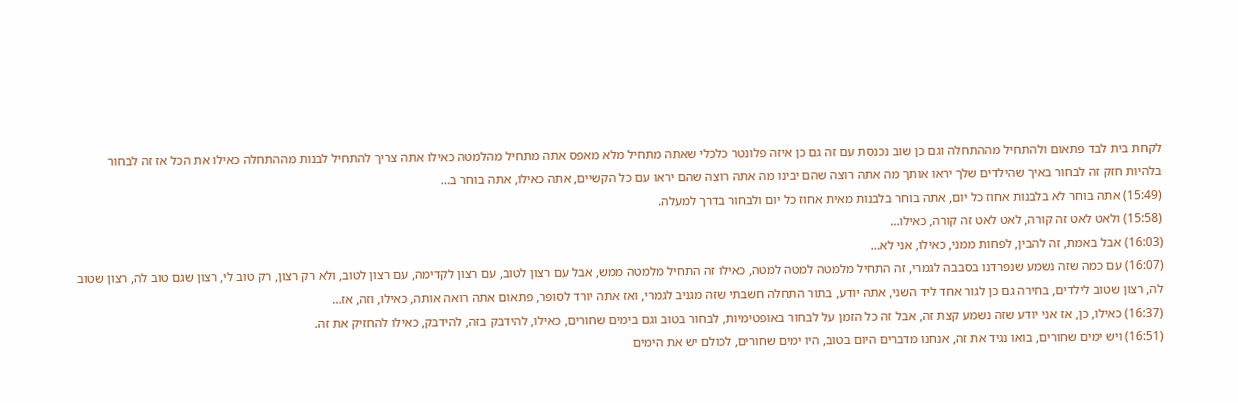לקחת בית לבד פתאום ולהתחיל מההתחלה וגם כן שוב נכנסת עם זה גם כן איזה פלונטר כלכלי שאתה מתחיל מלא מאפס אתה מתחיל מהלמטה כאילו אתה צריך להתחיל לבנות מההתחלה כאילו את הכל אז זה לבחור בלהיות חזק זה לבחור באיך שהילדים שלך יראו אותך מה אתה רוצה שהם יבינו מה אתה רוצה שהם יראו עם כל הקשיים, אתה כאילו, אתה בוחר ב…
(15:49) אתה בוחר לא בלבנות אחוז כל יום, אתה בוחר בלבנות מאית אחוז כל יום ולבחור בדרך למעלה.
(15:58) ולאט לאט זה קורה, לאט לאט זה קורה, כאילו…
(16:03) אבל באמת, זה להבין, לפחות ממני, כאילו, אני לא…
(16:07) עם כמה שזה נשמע שנפרדנו בסבבה לגמרי, זה התחיל מלמטה למטה למטה, כאילו זה התחיל מלמטה ממש, אבל עם רצון לטוב, עם רצון לקדימה, עם רצון לטוב, ולא רק רצון, רק טוב לי, רצון שגם טוב לה, רצון שטוב לה, רצון שטוב לילדים, בחירה גם כן לגור אחד ליד השני, אתה יודע, בתור התחלה חשבתי שזה מגניב לגמרי, ואז אתה יורד לסופר, פתאום אתה רואה אותה, כאילו, וזה, אז…
(16:37) כאילו, כן, אז אני יודע שזה נשמע קצת זה, אבל זה כל הזמן על לבחור באופטימיות, לבחור בטוב וגם בימים שחורים, כאילו, להידבק בזה, להידבק, כאילו להחזיק את זה.
(16:51) ויש ימים שחורים, בואו נגיד את זה, אנחנו מדברים היום בטוב, היו ימים שחורים, לכולם יש את הימים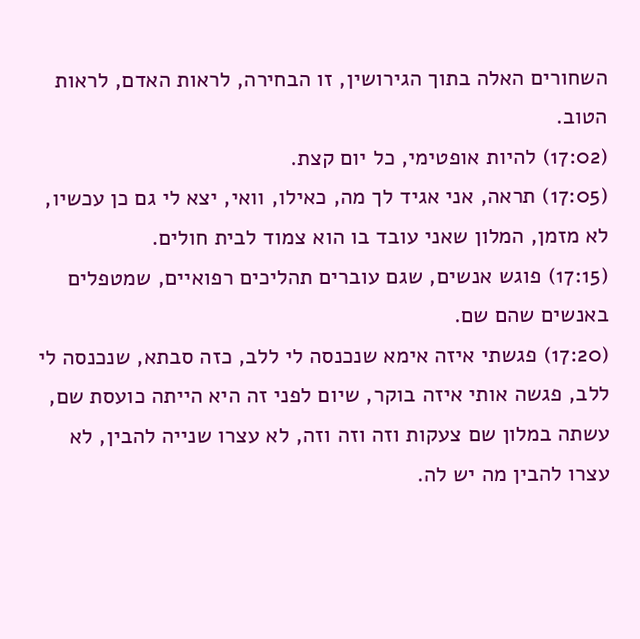השחורים האלה בתוך הגירושין, זו הבחירה, לראות האדם, לראות הטוב.
(17:02) להיות אופטימי, כל יום קצת.
(17:05) תראה, אני אגיד לך מה, כאילו, וואי, יצא לי גם כן עכשיו, לא מזמן, המלון שאני עובד בו הוא צמוד לבית חולים.
(17:15) פוגש אנשים, שגם עוברים תהליכים רפואיים, שמטפלים באנשים שהם שם.
(17:20) פגשתי איזה אימא שנכנסה לי ללב, כזה סבתא, שנכנסה לי ללב, פגשה אותי איזה בוקר, שיום לפני זה היא הייתה כועסת שם, עשתה במלון שם צעקות וזה וזה וזה, לא עצרו שנייה להבין, לא עצרו להבין מה יש לה.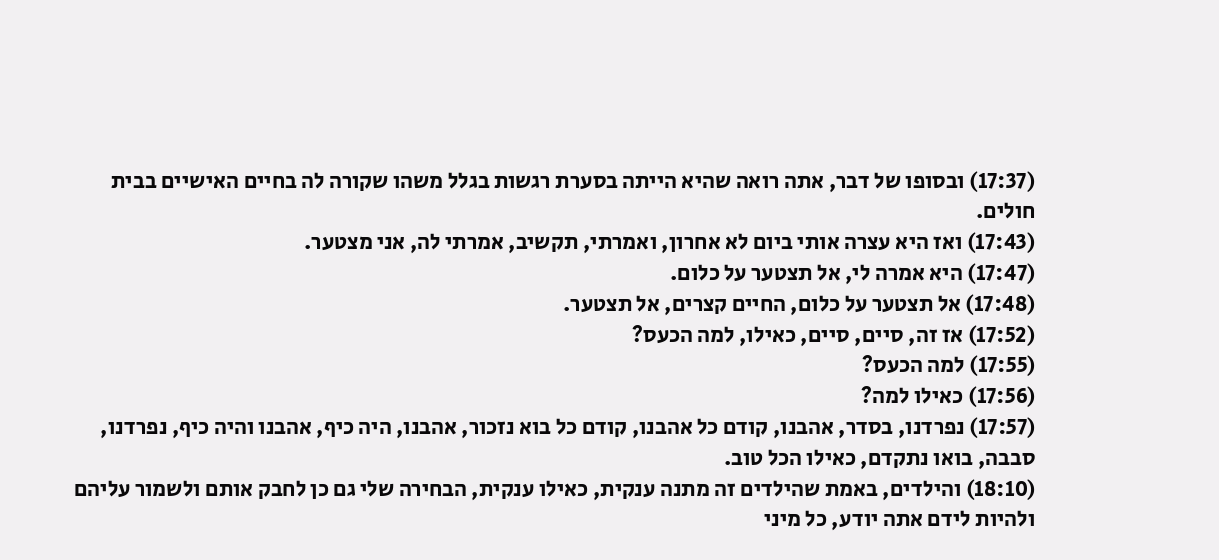(17:37) ובסופו של דבר, אתה רואה שהיא הייתה בסערת רגשות בגלל משהו שקורה לה בחיים האישיים בבית חולים.
(17:43) ואז היא עצרה אותי ביום לא אחרון, ואמרתי, תקשיב, אמרתי לה, אני מצטער.
(17:47) היא אמרה לי, אל תצטער על כלום.
(17:48) אל תצטער על כלום, החיים קצרים, אל תצטער.
(17:52) אז זה, סיים, סיים, כאילו, למה הכעס?
(17:55) למה הכעס?
(17:56) כאילו למה?
(17:57) נפרדנו, בסדר, אהבנו, קודם כל אהבנו, קודם כל בוא נזכור, אהבנו, היה כיף, אהבנו והיה כיף, נפרדנו, סבבה, בואו נתקדם, כאילו הכל טוב.
(18:10) והילדים, באמת שהילדים זה מתנה ענקית, כאילו ענקית, הבחירה שלי גם כן לחבק אותם ולשמור עליהם ולהיות לידם אתה יודע, כל מיני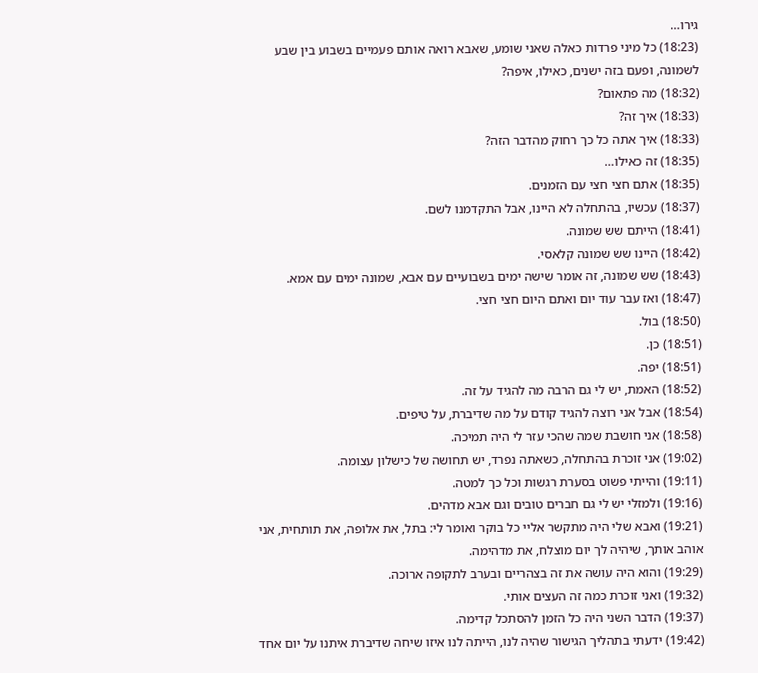גירו…
(18:23) כל מיני פרדות כאלה שאני שומע, שאבא רואה אותם פעמיים בשבוע בין שבע לשמונה, ופעם בזה ישנים, כאילו, איפה?
(18:32) מה פתאום?
(18:33) איך זה?
(18:33) איך אתה כל כך רחוק מהדבר הזה?
(18:35) זה כאילו…
(18:35) אתם חצי חצי עם הזמנים.
(18:37) עכשיו, בהתחלה לא היינו, אבל התקדמנו לשם.
(18:41) הייתם שש שמונה.
(18:42) היינו שש שמונה קלאסי.
(18:43) שש שמונה, זה אומר שישה ימים בשבועיים עם אבא, שמונה ימים עם אמא.
(18:47) ואז עבר עוד יום ואתם היום חצי חצי.
(18:50) בול.
(18:51) כן.
(18:51) יפה.
(18:52) האמת, יש לי גם הרבה מה להגיד על זה.
(18:54) אבל אני רוצה להגיד קודם על מה שדיברת, על טיפים.
(18:58) אני חושבת שמה שהכי עזר לי היה תמיכה.
(19:02) אני זוכרת בהתחלה, כשאתה נפרד, יש תחושה של כישלון עצומה.
(19:11) והייתי פשוט בסערת רגשות וכל כך למטה.
(19:16) ולמזלי יש לי גם חברים טובים וגם אבא מדהים.
(19:21) ואבא שלי היה מתקשר אליי כל בוקר ואומר לי: בתל, את אלופה, את תותחית, אני אוהב אותך, שיהיה לך יום מוצלח, את מדהימה.
(19:29) והוא היה עושה את זה בצהריים ובערב לתקופה ארוכה.
(19:32) ואני זוכרת כמה זה העצים אותי.
(19:37) הדבר השני היה כל הזמן להסתכל קדימה.
(19:42) ידעתי בתהליך הגישור שהיה לנו, הייתה לנו איזו שיחה שדיברת איתנו על יום אחד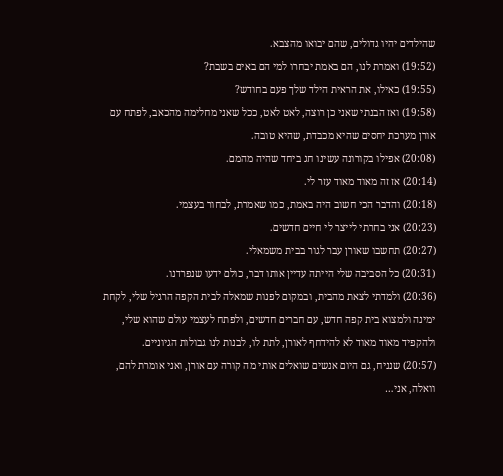שהילדים יהיו גדולים, שהם יבואו מהצבא.
(19:52) ואמרת לנו, הם באמת יבחרו למי הם באים בשבת?
(19:55) כאילו, את הראית הילד שלך פעם בחודש?
(19:58) ואז הבנתי שאני כן רוצה, לאט לאט, ככל שאני מחלימה מהכאב, לפתח עם אורן מערכת יחסים שהיא מכבדת, שהיא טובה.
(20:08) אפילו בקורונה עשינו חג ביחד שהיה מהמם.
(20:14) אז זה מאוד מאוד עזר לי.
(20:18) והדבר הכי חשוב היה באמת, כמו שאמרת, לבחור בעצמי.
(20:23) אני בחרתי לייצר לי חיים חדשים.
(20:27) תחשבו שאורן עבר לגור בבית משמאלי.
(20:31) כל הסביבה שלי הייתה עדיין אותו דבר, כולם ידעו שנפרדנו.
(20:36) ולמדתי לצאת מהבית, ובמקום לפנות שמאלה לבית הקפה הרגיל שלי, לקחת ימינה ולמצוא בית קפה חדש, עם חברים חדשים, ולפתח לעצמי עולם שהוא שלי, ולהקפיד מאוד מאוד לא להידחף לאורן, לתת לו, לבנות לנו גבולות הגיוניים.
(20:57) שנניח, גם היום אנשים שואלים אותי מה קורה עם אורן, ואני אומרת להם, וואלה, אני…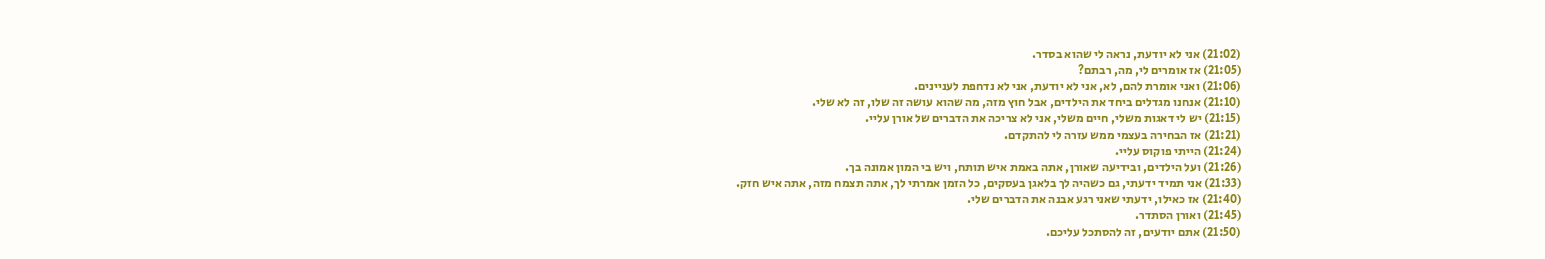(21:02) אני לא יודעת, נראה לי שהוא בסדר.
(21:05) אז אומרים לי, מה, רבתם?
(21:06) ואני אומרת להם, לא, אני לא יודעת, אני לא נדחפת לעניינים.
(21:10) אנחנו מגדלים ביחד את הילדים, אבל חוץ מזה, מה שהוא עושה זה שלו, זה לא שלי.
(21:15) יש לי דאגות משלי, חיים משלי, אני לא צריכה את הדברים של אורן עליי.
(21:21) אז הבחירה בעצמי ממש עזרה לי להתקדם.
(21:24) הייתי פוקוס עליי.
(21:26) ועל הילדים, ובידיעה שאורן, אתה באמת איש תותח, ויש בי המון אמונה בך.
(21:33) אני תמיד ידעתי, גם כשהיה לך בלאגן בעסקים, כל הזמן אמרתי לך, אתה תצמח מזה, אתה איש חזק.
(21:40) אז כאילו, ידעתי שאני רגע אבנה את הדברים שלי.
(21:45) ואורן הסתדר.
(21:50) אתם יודעים, זה להסתכל עליכם.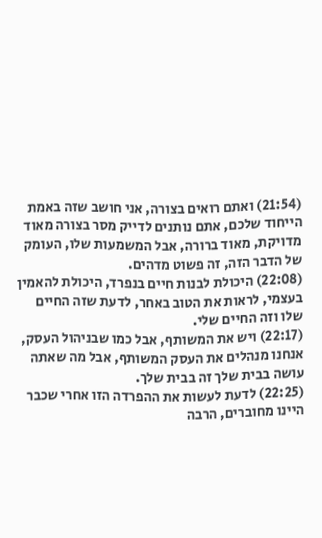(21:54) ואתם רואים בצורה, אני חושב שזה באמת הייחוד שלכם, אתם נותנים לדייק מסר בצורה מאוד מדויקת, מאוד ברורה, אבל המשמעות שלו, העומק של הדבר הזה, זה פשוט מדהים.
(22:08) היכולת לבנות חיים בנפרד, היכולת להאמין בעצמי, לראות את הטוב באחר, לדעת שזה החיים שלו וזה החיים שלי.
(22:17) ויש את המשותף, אבל כמו שבניהול העסק, אנחנו מנהלים את העסק המשותף, אבל מה שאתה עושה בבית שלך זה בבית שלך.
(22:25) לדעת לעשות את ההפרדה הזו אחרי שכבר היינו מחוברים, הרבה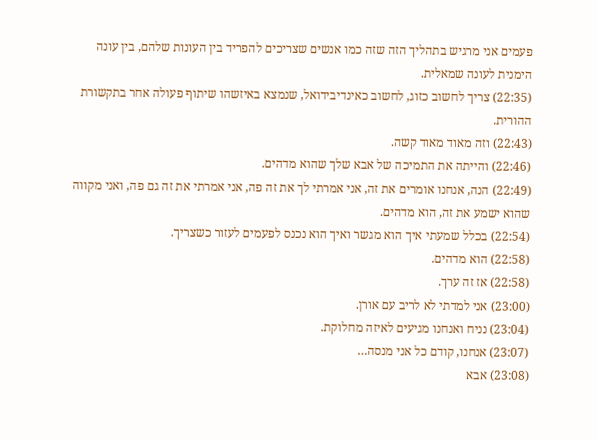פעמים אני מרגיש בתהליך הזה שזה כמו אנשים שצריכים להפריד בין העונות שלהם, בין עונה הימנית לעונה שמאלית.
(22:35) צריך לחשוב כזוג, לחשוב כאינדיבידואל, שנמצא באיזשהו שיתוף פעולה אחר בתקשורת ההורית.
(22:43) וזה מאוד מאוד קשה.
(22:46) והייתה את התמיכה של אבא שלך שהוא מדהים.
(22:49) הנה, אנחנו אומרים את זה, אני אמרתי לך את זה פה, אני אמרתי את זה גם פה, ואני מקווה שהוא ישמע את זה, הוא מדהים.
(22:54) בכלל שמעתי איך הוא מגשר ואיך הוא נכנס לפעמים לעזור כשצריך.
(22:58) הוא מדהים.
(22:58) אז זה ערך.
(23:00) אני למדתי לא לריב עם אורן.
(23:04) נניח ואנחנו מגיעים לאיזה מחלוקת.
(23:07) אנחנו, קודם כל אני מנסה…
(23:08) אבא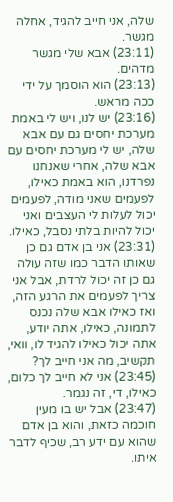שלה, אני חייב להגיד, אחלה מגשר.
(23:11) אבא שלי מגשר מדהים.
(23:13) הוא הוסמך על ידי ככה מראש.
(23:16) יש לנו, ויש לי באמת מערכת יחסים גם עם אבא שלה, יש לי מערכת יחסים עם אבא שלה, אחרי שאנחנו נפרדנו, הוא באמת כאילו, לפעמים שאני מודה, לפעמים יכול לעלות לי העצבים ואני יכול להיות בלתי נסבל, כאילו.
(23:31) אני בן אדם גם כן שאותו הדבר כמו שזה עולה גם כן זה יכול לרדת, אבל אני צריך לפעמים את הרגע הזה, ואז כאילו אבא שלה נכנס לתמונה, כאילו, אתה יודע, אתה יכול כאילו להגיד לו, וואי, תקשיב, מה אני חייב לך?
(23:45) אני לא חייב לך כלום, כאילו, די, זה נגמר.
(23:47) אבל יש בו מעין חוכמה כזאת, והוא בן אדם שהוא עם ידע רב, שכיף לדבר איתו.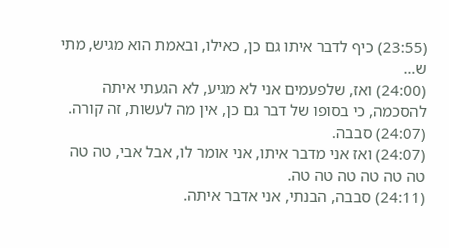(23:55) כיף לדבר איתו גם כן, כאילו, ובאמת הוא מגיש, מתי ש…
(24:00) ואז, שלפעמים אני לא מגיע, לא הגעתי איתה להסכמה, כי בסופו של דבר גם כן, אין מה לעשות, זה קורה.
(24:07) סבבה.
(24:07) ואז אני מדבר איתו, אני אומר לו, אבל אבי, טה טה טה טה טה טה טה טה.
(24:11) סבבה, הבנתי, אני אדבר איתה.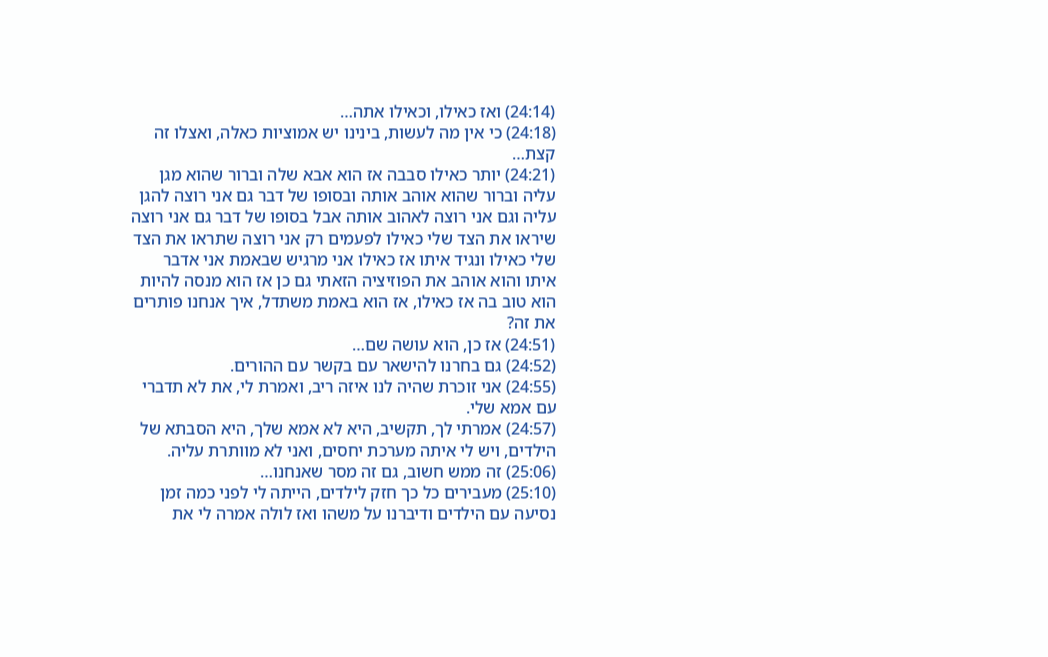(24:14) ואז כאילו, וכאילו אתה…
(24:18) כי אין מה לעשות, בינינו יש אמוציות כאלה, ואצלו זה קצת…
(24:21) יותר כאילו סבבה אז הוא אבא שלה וברור שהוא מגן עליה וברור שהוא אוהב אותה ובסופו של דבר גם אני רוצה להגן עליה וגם אני רוצה לאהוב אותה אבל בסופו של דבר גם אני רוצה שיראו את הצד שלי כאילו לפעמים רק אני רוצה שתראו את הצד שלי כאילו ונגיד איתו אז כאילו אני מרגיש שבאמת אני אדבר איתו והוא אוהב את הפוזיציה הזאתי גם כן אז הוא מנסה להיות הוא טוב בה אז כאילו, אז הוא באמת משתדל, איך אנחנו פותרים את זה?
(24:51) אז כן, הוא עושה שם…
(24:52) גם בחרנו להישאר עם בקשר עם ההורים.
(24:55) אני זוכרת שהיה לנו איזה ריב, ואמרת לי, את לא תדברי עם אמא שלי.
(24:57) אמרתי לך, תקשיב, היא לא אמא שלך, היא הסבתא של הילדים, ויש לי איתה מערכת יחסים, ואני לא מוותרת עליה.
(25:06) זה ממש חשוב, גם זה מסר שאנחנו…
(25:10) מעבירים כל כך חזק לילדים, הייתה לי לפני כמה זמן נסיעה עם הילדים ודיברנו על משהו ואז לולה אמרה לי את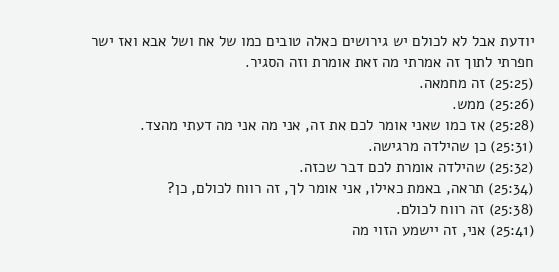יודעת אבל לא לכולם יש גירושים כאלה טובים כמו של אח ושל אבא ואז ישר חפרתי לתוך זה אמרתי מה זאת אומרת וזה הסגיר.
(25:25) זה מחמאה.
(25:26) ממש.
(25:28) אז כמו שאני אומר לכם את זה, אני מה אני מה דעתי מהצד.
(25:31) כן שהילדה מרגישה.
(25:32) שהילדה אומרת לכם דבר שכזה.
(25:34) תראה, באמת כאילו, אני אומר לך, זה רווח לכולם, כן?
(25:38) זה רווח לכולם.
(25:41) אני, זה יישמע הזוי מה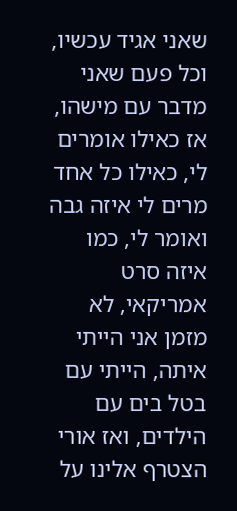שאני אגיד עכשיו, וכל פעם שאני מדבר עם מישהו, אז כאילו אומרים לי, כאילו כל אחד מרים לי איזה גבה ואומר לי, כמו איזה סרט אמריקאי, לא מזמן אני הייתי איתה, הייתי עם בטל בים עם הילדים, ואז אורי הצטרף אלינו על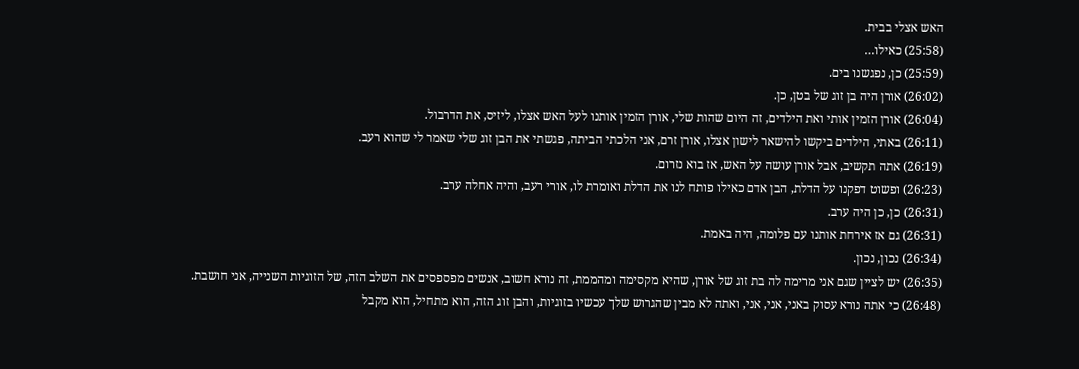האש אצלי בבית.
(25:58) כאילו…
(25:59) כן, נפגשנו בים.
(26:02) אורן היה בן זוג של בטן, כן.
(26:04) אורן הזמין אותי ואת הילדים, זה היום שהות שלי, אורן הזמין אותנו לעל האש אצלו, ליזיס, את הדרבול.
(26:11) באתי, הילדים ביקשו להישאר לישון אצלו, אורן זרם, אני הלכתי הביתה, פגשתי את הבן זוג שלי שאמר לי שהוא רעב.
(26:19) אתה תקשיב, אבל אורן עושה על האש, אז בוא נזרום.
(26:23) ופשוט דפקנו על הדלת, הבן אדם כאילו פותח לנו את הדלת ואומרת לו, אורי רעב, והיה אחלה ערב.
(26:31) כן, כן היה ערב.
(26:31) גם אז אירחת אותנו עם פלומה, היה באמת.
(26:34) נכון, נכון.
(26:35) יש לציין שגם אני מרימה לה בת זוג של אורן, שהיא מקסימה ומהממת, זה נורא חשוב, אנשים מפספסים את השלב הזה, של הזוגיות השנייה, אני חושבת.
(26:48) כי אתה נורא עסוק באני, אני, אני, ואתה לא מבין שהגרוש שלך עכשיו בזוגיות, והבן זוג הזה, הוא מתחיל, הוא מקבל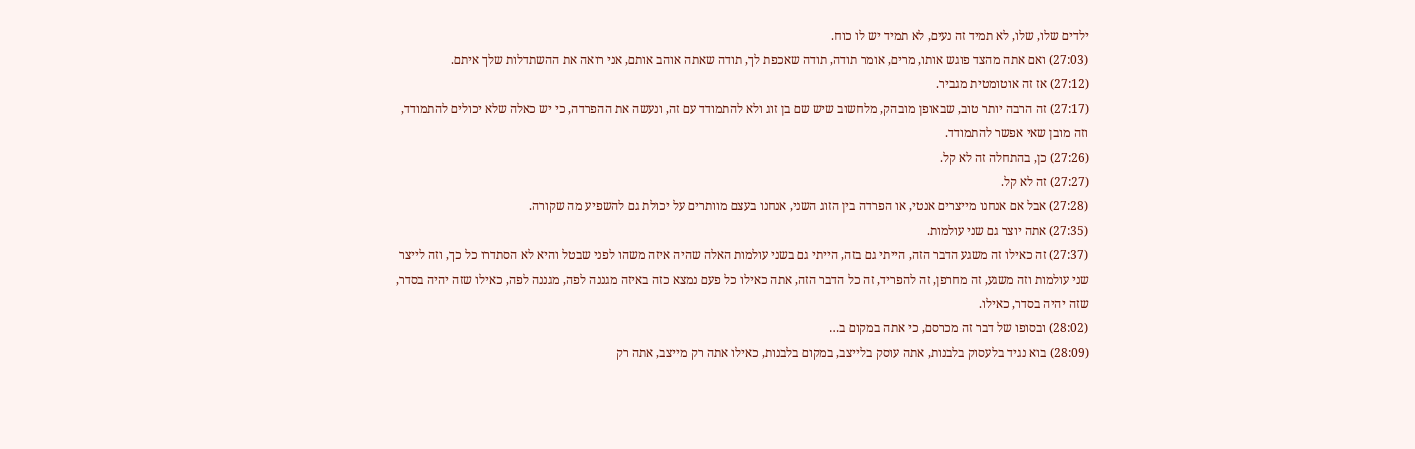ילדים שלו, שלו, לא תמיד זה נעים, לא תמיד יש לו כוח.
(27:03) ואם אתה מהצד פוגש אותו, מרים, אומר תודה, תודה שאכפת לך, תודה שאתה אוהב אותם, אני רואה את ההשתדלות שלך איתם.
(27:12) אז זה אוטומטית מגביר.
(27:17) זה הרבה יותר טוב, שבאופן מובהק, מלחשוב שיש שם בן זוג ולא להתמודד עם זה, ונעשה את ההפרדה, כי יש כאלה שלא יכולים להתמודד, וזה מובן שאי אפשר להתמודד.
(27:26) כן, בהתחלה זה לא קל.
(27:27) זה לא קל.
(27:28) אבל אם אנחנו מייצרים אנטי, או הפרדה בין הזוג השני, אנחנו בעצם מוותרים על יכולת גם להשפיע מה שקורה.
(27:35) אתה יוצר גם שני עולמות.
(27:37) זה כאילו זה משגע הדבר הזה, הייתי גם בזה, הייתי גם בשני עולמות האלה שהיה איזה משהו לפני שבטל והיא לא הסתדרו כל כך, וזה לייצר שני עולמות וזה משגע, זה מחרפן, זה להפריד, זה כל הדבר הזה, אתה כאילו כל פעם נמצא כזה באיזה מגננה לפה, מגננה לפה, כאילו שזה יהיה בסדר, שזה יהיה בסדר, כאילו.
(28:02) ובסופו של דבר זה מכרסם, כי אתה במקום ב…
(28:09) בוא נגיד בלעסוק בלבנות, אתה עוסק בלייצב, במקום בלבנות, כאילו אתה רק מייצב, אתה רק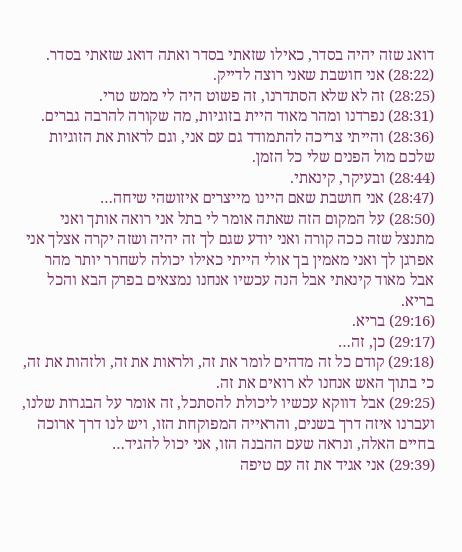דואג שזה יהיה בסדר, כאילו שזאתי בסדר ואתה דואג שזאתי בסדר.
(28:22) אני חושבת שאני רוצה לדייק.
(28:25) זה לא שלא הסתדרנו, זה פשוט היה לי ממש טרי.
(28:31) נפרדנו ומהר מאוד היית בזוגיות, מה שקורה להרבה גברים.
(28:36) והייתי צריכה להתמודד גם עם אני, וגם לראות את הזוגיות שלכם מול הפנים שלי כל הזמן.
(28:44) ובעיקר, קינאתי.
(28:47) אני חושבת שאם היינו מייצרים איזושהי שיחה…
(28:50) על המקום הזה שאתה אומר לי בתל אני רואה אותך ואני מתנצל שזה ככה קורה ואני יודע שגם לך זה יהיה ושזה יקרה אצלך אני אפרגן לך ואני מאמין בך אולי הייתי כאילו יכולה לשחרר יותר מהר אבל מאוד קינאתי אבל הנה עכשיו אנחנו נמצאים בפרק הבא והכל בריא.
(29:16) בריא.
(29:17) כן, זה…
(29:18) קודם כל זה מדהים לומר את זה, ולראות את זה, ולזהות את זה, כי בתוך האש אנחנו לא רואים את זה.
(29:25) אבל דווקא עכשיו ליכולת להסתכל, זה אומר על הבגרות שלנו, ועברנו איזה דרך בשנים, והראייה המפוקחת הזו, ויש לנו דרך ארוכה בחיים האלה, ונראה שעם ההבנה הזו, אני יכול להגיד…
(29:39) אני אגיד את זה עם טיפה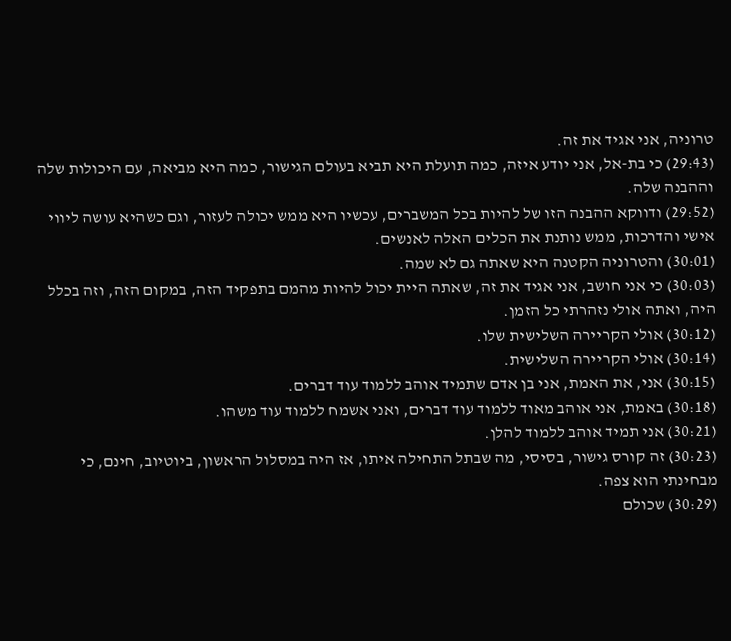טרוניה, אני אגיד את זה.
(29:43) כי בת-אל, אני יודע איזה, כמה תועלת היא תביא בעולם הגישור, כמה היא מביאה, עם היכולות שלה וההבנה שלה.
(29:52) ודווקא ההבנה הזו של להיות בכל המשברים, עכשיו היא ממש יכולה לעזור, וגם כשהיא עושה ליווי אישי והדרכות, ממש נותנת את הכלים האלה לאנשים.
(30:01) והטרוניה הקטנה היא שאתה גם לא שמה.
(30:03) כי אני חושב, אני אגיד את זה, שאתה היית יכול להיות מהמם בתפקיד הזה, במקום הזה, וזה בכלל היה, ואתה אולי נזהרתי כל הזמן.
(30:12) אולי הקריירה השלישית שלו.
(30:14) אולי הקריירה השלישית.
(30:15) אני, את האמת, אני בן אדם שתמיד אוהב ללמוד עוד דברים.
(30:18) באמת, אני אוהב מאוד ללמוד עוד דברים, ואני אשמח ללמוד עוד משהו.
(30:21) אני תמיד אוהב ללמוד להלן.
(30:23) זה קורס גישור, בסיסי, מה שבתל התחילה איתו, אז היה במסלול הראשון, ביוטיוב, חינם, כי מבחינתי הוא צפה.
(30:29) שכולם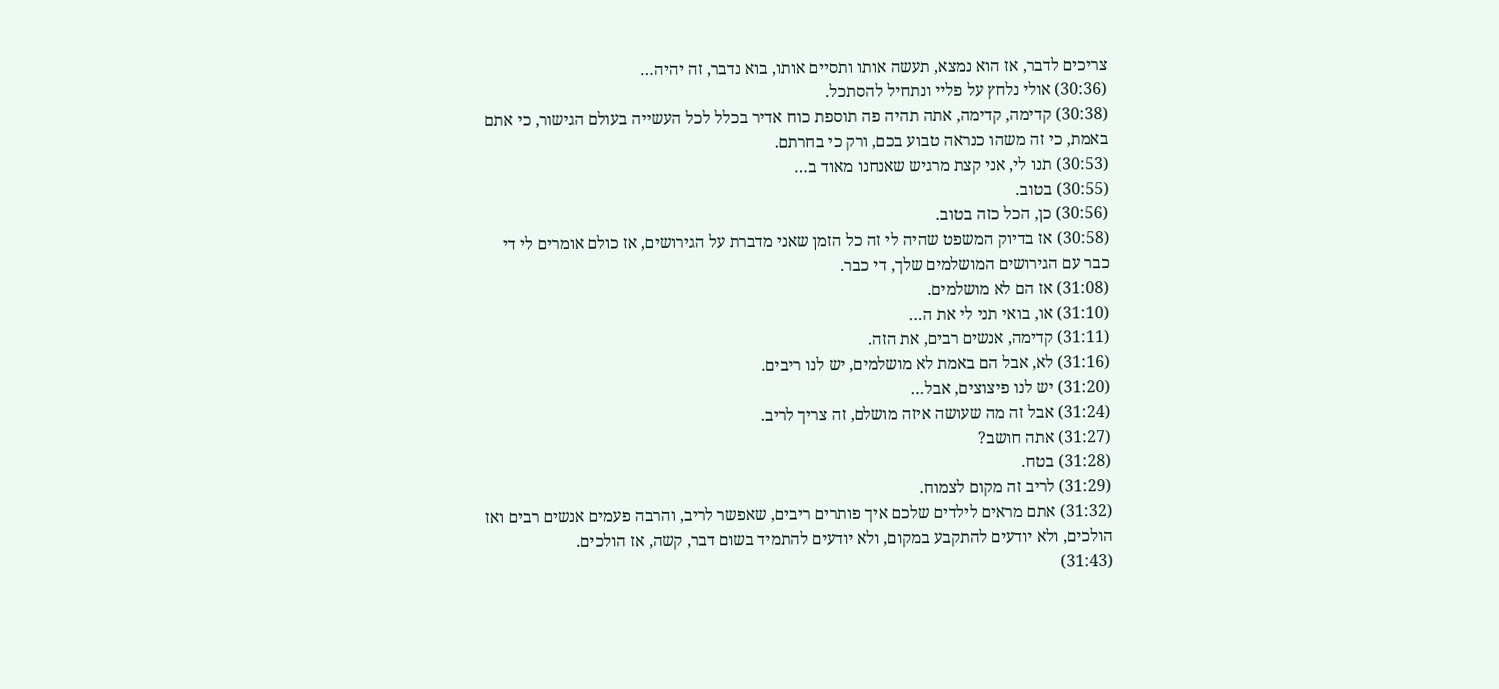צריכים לדבר, אז הוא נמצא, תעשה אותו ותסיים אותו, בוא נדבר, זה יהיה…
(30:36) אולי נלחץ על פליי ונתחיל להסתכל.
(30:38) קדימה, קדימה, אתה תהיה פה תוספת כוח אדיר בכלל לכל העשייה בעולם הגישור, כי אתם באמת, כי זה משהו כנראה טבוע בכם, ורק כי בחרתם.
(30:53) תנו לי, אני קצת מרגיש שאנחנו מאוד ב…
(30:55) בטוב.
(30:56) כן, הכל כזה בטוב.
(30:58) אז בדיוק המשפט שהיה לי זה כל הזמן שאני מדברת על הגירושים, אז כולם אומרים לי די כבר עם הגירושים המושלמים שלך, די כבר.
(31:08) אז הם לא מושלמים.
(31:10) או, בואי תני לי את ה…
(31:11) קדימה, אנשים רבים, את הזה.
(31:16) לא, אבל הם באמת לא מושלמים, יש לנו ריבים.
(31:20) יש לנו פיצוצים, אבל…
(31:24) אבל זה מה שעושה איזה מושלם, זה צריך לריב.
(31:27) אתה חושב?
(31:28) בטח.
(31:29) לריב זה מקום לצמוח.
(31:32) אתם מראים לילדים שלכם איך פותרים ריבים, שאפשר לריב, והרבה פעמים אנשים רבים ואז הולכים, ולא יודעים להתקבע במקום, ולא יודעים להתמיד בשום דבר, קשה, אז הולכים.
(31:43)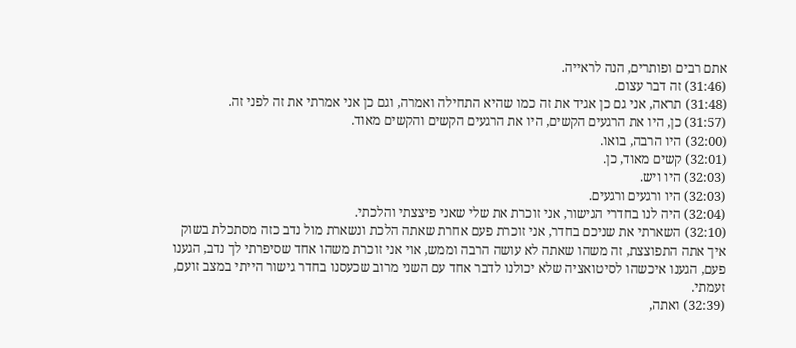אתם רבים ופותרים, הנה לראייה.
(31:46) זה דבר עצום.
(31:48) תראה, אני גם כן אגיד את זה כמו שהיא התחילה ואמרה, וגם כן אני אמרתי את זה לפני זה.
(31:57) כן, היו את הרגעים הקשים, היו את הרגעים הקשים והקשים מאוד.
(32:00) היו הרבה, בואו.
(32:01) קשים מאוד, כן.
(32:03) היו ויש.
(32:03) היו ורגעים ורגעים.
(32:04) היה לנו בחדרי הגישור, אני זוכרת את שלי שאני פיצצתי והלכתי.
(32:10) השארתי את שניכם בחדר, אני זוכרת פעם אחרת שאתה הלכת ונשארת מול נדב כזה מסתכלת בשוק איך אתה התפוצצת, זה משהו שאתה לא עושה הרבה וממש, אוי אני זוכרת משהו אחד שסיפרתי לך נדב, הגענו פעם, הגענו איכשהו לסיטואציה שלא יכולנו לדבר אחד עם השני מרוב שכעסנו בחדר גישור הייתי במצב זועם, זעמתי.
(32:39) ואתה,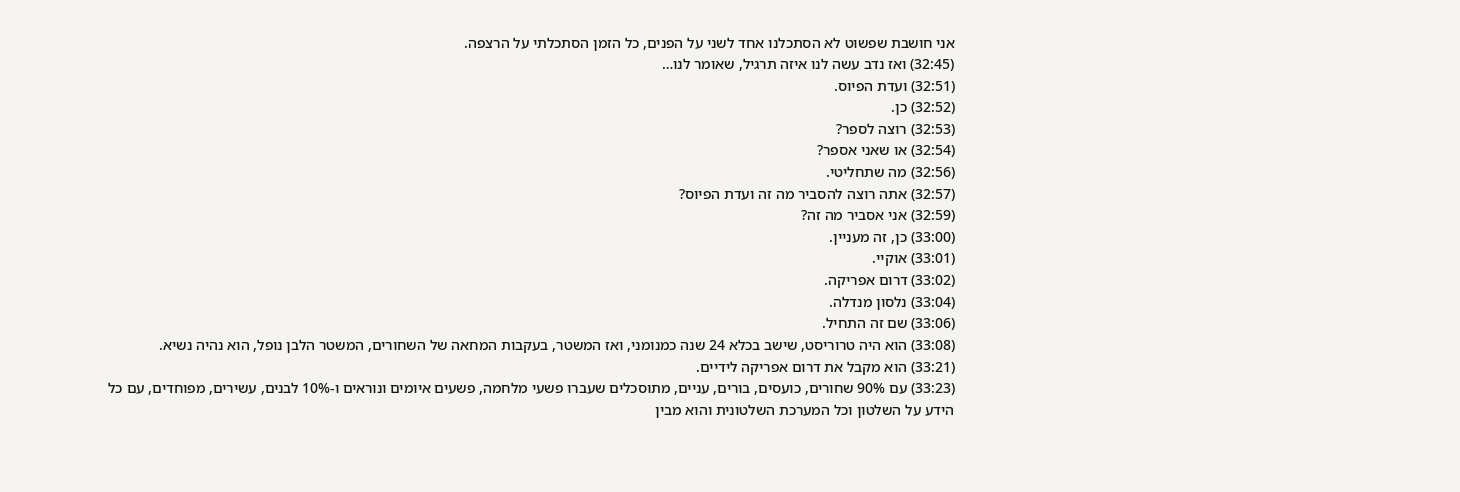אני חושבת שפשוט לא הסתכלנו אחד לשני על הפנים, כל הזמן הסתכלתי על הרצפה.
(32:45) ואז נדב עשה לנו איזה תרגיל, שאומר לנו…
(32:51) ועדת הפיוס.
(32:52) כן.
(32:53) רוצה לספר?
(32:54) או שאני אספר?
(32:56) מה שתחליטי.
(32:57) אתה רוצה להסביר מה זה ועדת הפיוס?
(32:59) אני אסביר מה זה?
(33:00) כן, זה מעניין.
(33:01) אוקיי.
(33:02) דרום אפריקה.
(33:04) נלסון מנדלה.
(33:06) שם זה התחיל.
(33:08) הוא היה טרוריסט, שישב בכלא 24 שנה כמנומני, ואז המשטר, בעקבות המחאה של השחורים, המשטר הלבן נופל, הוא נהיה נשיא.
(33:21) הוא מקבל את דרום אפריקה לידיים.
(33:23) עם 90% שחורים, כועסים, בורים, עניים, מתוסכלים שעברו פשעי מלחמה, פשעים איומים ונוראים ו-10% לבנים, עשירים, מפוחדים, עם כל הידע על השלטון וכל המערכת השלטונית והוא מבין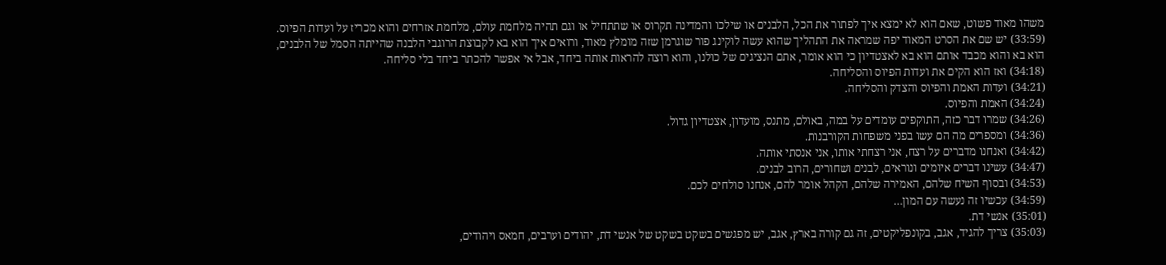משהו מאוד פשוט, שאם הוא לא ימצא איך לפתור את הכל, הלבנים או שילכו והמדינה תקרוס או שתתחיל או וגם תהיה מלחמת עולם, מלחמת אזרחים והוא מכריז על ועדות הפיוס.
(33:59) יש שם את הסרט המאוד יפה שמראה את התהליך שהוא עשה לוקינג פור שוגרמן שזה מומלץ מאוד, ורואים איך הוא בא לקבוצת הרוגבי הלבנה שהייתה הסמל של הלבנים, הוא בא והוא מכבד אותם הוא בא לאצטדיון כי הוא אומר, אתם הנציגים של כולנו, והוא רוצה להראות אותה ביחד, אבל אי אפשר להכתר ביחד בלי סליחה.
(34:18) ואז הוא הקים את ועדות הפיוס והסליחה.
(34:21) ועדות האמת והפיוס והצדק והסליחה.
(34:24) האמת והפיוס.
(34:26) שמרו דבר כזה, התוקפים עומדים על במה, באולם, מתנס, מועדון, אצטדיון גדול.
(34:36) ומספרים מה הם עשו בפני משפחות הקורבנות.
(34:42) ואנחנו מדברים על רצח, אני רצחתי אותו, אני אנסתי אותה.
(34:47) עשינו דברים איומים ונוראים, לבנים ושחורים, הרוב לבנים.
(34:53) ובסוף השיח שלהם, האמירה שלהם, הקהל אומר להם, אנחנו סולחים לכם.
(34:59) עכשיו זה נעשה עם המון…
(35:01) אנשי דת.
(35:03) צריך להגיד, אגב, בקונפליקטים, זה גם קורה בארץ, אגב, יש מפגשים בשקט בשקט של אנשי דת, יהודים וערבים, חמאס ויהודים,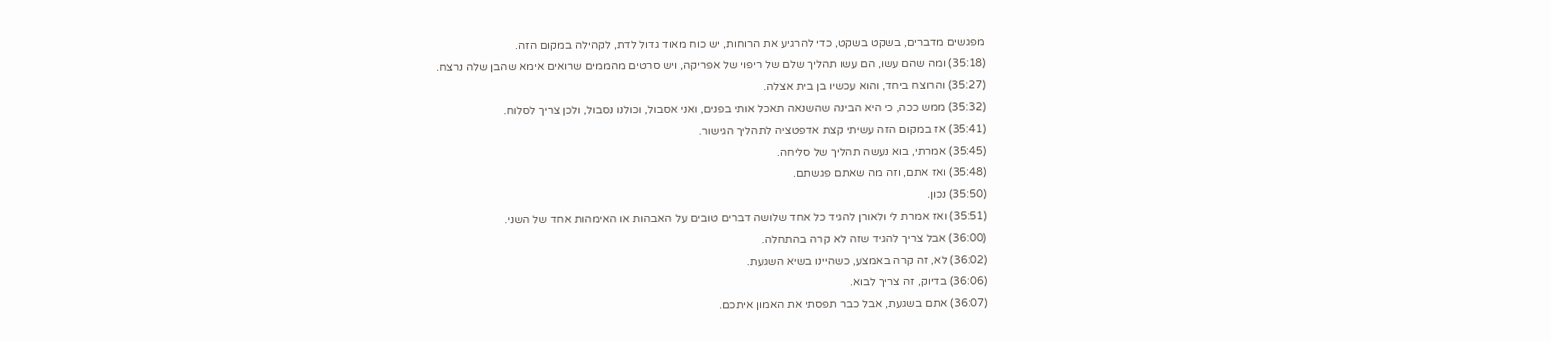מפגשים מדברים, בשקט בשקט, כדי להרגיע את הרוחות, יש כוח מאוד גדול לדת, לקהילה במקום הזה.
(35:18) ומה שהם עשו, הם עשו תהליך שלם של ריפוי של אפריקה, ויש סרטים מהממים שרואים אימא שהבן שלה נרצח.
(35:27) והרוצח ביחד, והוא עכשיו בן בית אצלה.
(35:32) ממש ככה, כי היא הבינה שהשנאה תאכל אותי בפנים, ואני אסבול, וכולנו נסבול, ולכן צריך לסלוח.
(35:41) אז במקום הזה עשיתי קצת אדפטציה לתהליך הגישור.
(35:45) אמרתי, בוא נעשה תהליך של סליחה.
(35:48) ואז אתם, וזה מה שאתם פגשתם.
(35:50) נכון.
(35:51) ואז אמרת לי ולאורן להגיד כל אחד שלושה דברים טובים על האבהות או האימהות אחד של השני.
(36:00) אבל צריך להגיד שזה לא קרה בהתחלה.
(36:02) לא, זה קרה באמצע, כשהיינו בשיא השגעת.
(36:06) בדיוק, זה צריך לבוא.
(36:07) אתם בשגעת, אבל כבר תפסתי את האמון איתכם.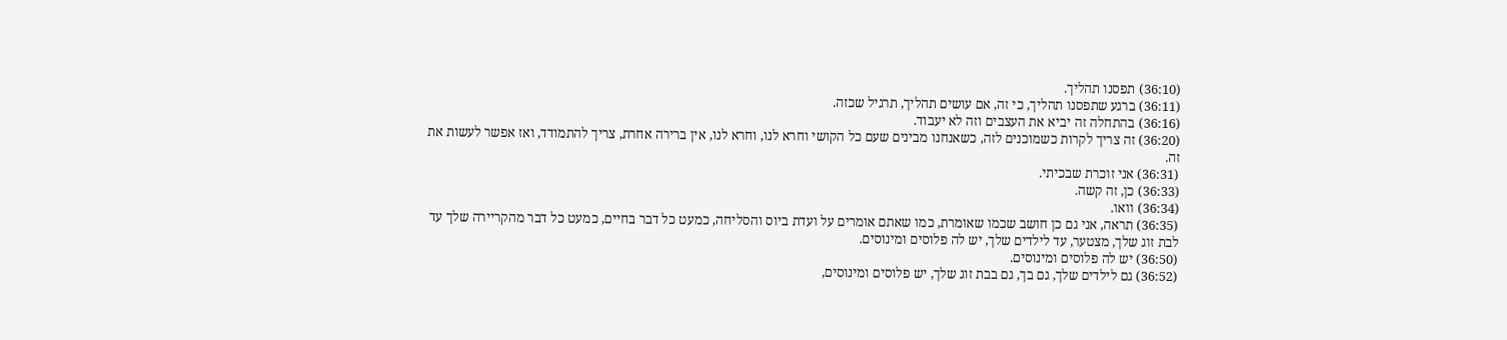(36:10) תפסנו תהליך.
(36:11) ברגע שתפסנו תהליך, כי זה, אם עושים תהליך, תרגיל שכזה.
(36:16) בהתחלה זה יביא את העצבים וזה לא יעבוד.
(36:20) זה צריך לקרות כשמוכנים לזה, כשאנחנו מבינים שעם כל הקושי וחרא לנו, וחרא לנו, אין ברירה אחרת, צריך להתמודד, ואז אפשר לעשות את זה.
(36:31) אני זוכרת שבכיתי.
(36:33) כן, זה קשה.
(36:34) וואו.
(36:35) תראה, אני גם כן חושב שכמו שאומרת, כמו שאתם אומרים על ועדת ביוס והסליחה, כמעט כל דבר בחיים, כמעט כל דבר מהקריירה שלך עד לבת זוג שלך, מצטער, עד לילדים שלך, יש לה פלוסים ומינוסים.
(36:50) יש לה פלוסים ומינוסים.
(36:52) גם לילדים שלך, גם בך, גם בבת זוג שלך, יש פלוסים ומינוסים,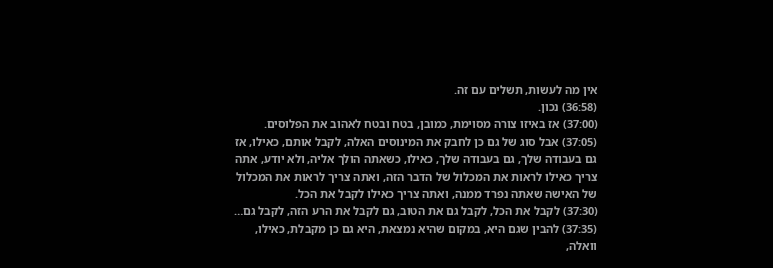אין מה לעשות, תשלים עם זה.
(36:58) נכון.
(37:00) אז באיזו צורה מסוימת, כמובן, בטח ובטח לאהוב את הפלוסים.
(37:05) אבל סוג של גם כן לחבק את המינוסים האלה, לקבל אותם, כאילו, אז גם בעבודה שלך, גם בעבודה שלך, כאילו, כשאתה הולך אליה, ולא יודע, אתה צריך כאילו לראות את המכלול של הדבר הזה, ואתה צריך לראות את המכלול של האישה שאתה נפרד ממנה, ואתה צריך כאילו לקבל את הכל.
(37:30) לקבל את הכל, לקבל גם את הטוב, גם לקבל את הרע הזה, לקבל גם…
(37:35) להבין שגם היא, במקום שהיא נמצאת, היא גם כן מקבלת, כאילו, וואלה,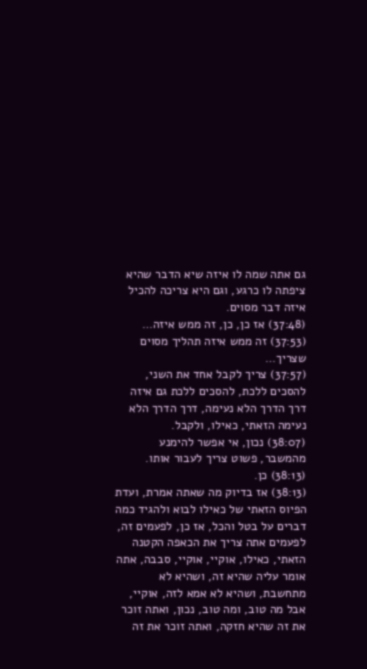גם אתה שמה לו איזה שיא הדבר שהיא ציפתה לו כרגע, וגם היא צריכה להכיל איזה דבר מסוים.
(37:48) אז כן, כן, זה ממש איזה…
(37:53) זה ממש איזה תהליך מסוים שצריך…
(37:57) צריך לקבל אחד את השני, להסכים ללכת, להסכים ללכת גם איזה דרך הדרך הלא נעימה, דרך הדרך הלא נעימה הזאתי, כאילו, ולקבל.
(38:07) נכון, אי אפשר להימנע מהמשבר, פשוט צריך לעבור אותו.
(38:13) כן.
(38:13) אז בדיוק מה שאתה אמרת, ועדת הפיוס הזאתי של כאילו לבוא ולהגיד כמה דברים על בטל והכל, אז כן, לפעמים זה, לפעמים אתה צריך את הכאפה הקטנה הזאתי, כאילו, אוקיי, אוקיי, סבבה, אתה אומר עליה שהיא זה, ושהיא לא מתחשבת, ושהיא לא אמא לזה, אוקיי, אבל מה טוב, ומה טוב, נכון, ואתה זוכר את זה שהיא חזקה, ואתה זוכר את זה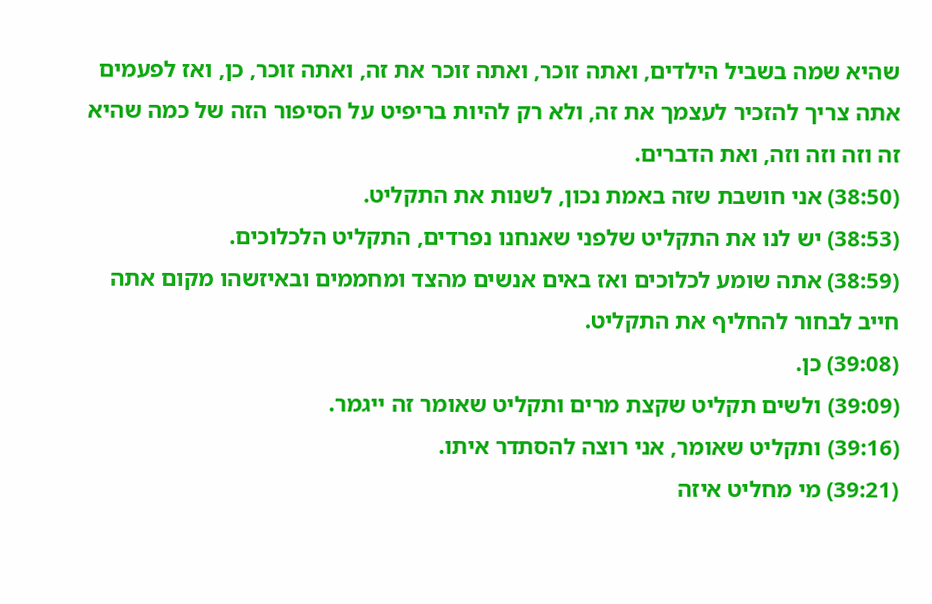שהיא שמה בשביל הילדים, ואתה זוכר, ואתה זוכר את זה, ואתה זוכר, כן, ואז לפעמים אתה צריך להזכיר לעצמך את זה, ולא רק להיות בריפיט על הסיפור הזה של כמה שהיא זה וזה וזה וזה, ואת הדברים.
(38:50) אני חושבת שזה באמת נכון, לשנות את התקליט.
(38:53) יש לנו את התקליט שלפני שאנחנו נפרדים, התקליט הלכלוכים.
(38:59) אתה שומע לכלוכים ואז באים אנשים מהצד ומחממים ובאיזשהו מקום אתה חייב לבחור להחליף את התקליט.
(39:08) כן.
(39:09) ולשים תקליט שקצת מרים ותקליט שאומר זה ייגמר.
(39:16) ותקליט שאומר, אני רוצה להסתדר איתו.
(39:21) מי מחליט איזה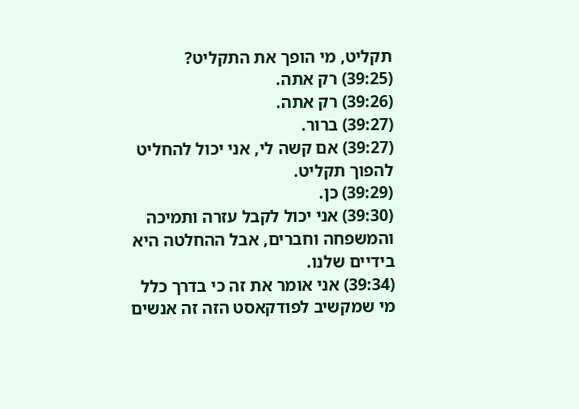תקליט, מי הופך את התקליט?
(39:25) רק אתה.
(39:26) רק אתה.
(39:27) ברור.
(39:27) אם קשה לי, אני יכול להחליט להפוך תקליט.
(39:29) כן.
(39:30) אני יכול לקבל עזרה ותמיכה והמשפחה וחברים, אבל ההחלטה היא בידיים שלנו.
(39:34) אני אומר את זה כי בדרך כלל מי שמקשיב לפודקאסט הזה זה אנשים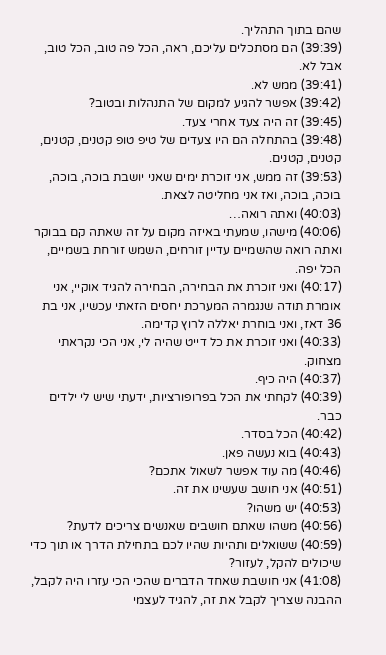שהם בתוך התהליך.
(39:39) הם מסתכלים עליכם, ראה, הכל פה טוב, הכל טוב, אבל לא.
(39:41) ממש לא.
(39:42) אפשר להגיע למקום של התנהלות ובטוב?
(39:45) זה היה צעד אחרי צעד.
(39:48) בהתחלה הם היו צעדים של טיפ טופ קטנים, קטנים, קטנים, קטנים.
(39:53) זה ממש, אני זוכרת ימים שאני יושבת בוכה, בוכה, בוכה, בוכה, ואז אני מחליטה לצאת.
(40:03) ואתה רואה…
(40:06) מישהו, שמעתי באיזה מקום על זה שאתה קם בבוקר ואתה רואה שהשמיים עדיין זורחים, השמש זורחת בשמיים, הכל יפה.
(40:17) ואני זוכרת את הבחירה, הבחירה להגיד אוקיי, אני אומרת תודה שנגמרה המערכת יחסים הזאתי עכשיו, אני בת 36 דאז, ואני בוחרת יאללה לרוץ קדימה.
(40:33) ואני זוכרת את כל דייט שהיה לי, אני הכי נקראתי מצחוק.
(40:37) היה כיף.
(40:39) לקחתי את הכל בפרופורציות, ידעתי שיש לי ילדים כבר.
(40:42) הכל בסדר.
(40:43) בוא נעשה פאן.
(40:46) מה עוד אפשר לשאול אתכם?
(40:51) אני חושב שעשינו את זה.
(40:53) יש משהו?
(40:56) משהו שאתם חושבים שאנשים צריכים לדעת?
(40:59) ששואלים ותהיות שהיו לכם בתחילת הדרך או תוך כדי שיכולים להקל, לעזור?
(41:08) אני חושבת שאחד הדברים שהכי הכי עזרו היה לקבל, ההבנה שצריך לקבל את זה, להגיד לעצמי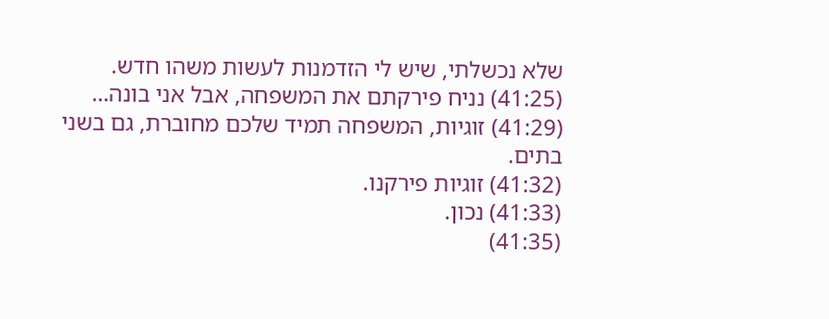שלא נכשלתי, שיש לי הזדמנות לעשות משהו חדש.
(41:25) נניח פירקתם את המשפחה, אבל אני בונה…
(41:29) זוגיות, המשפחה תמיד שלכם מחוברת, גם בשני בתים.
(41:32) זוגיות פירקנו.
(41:33) נכון.
(41:35)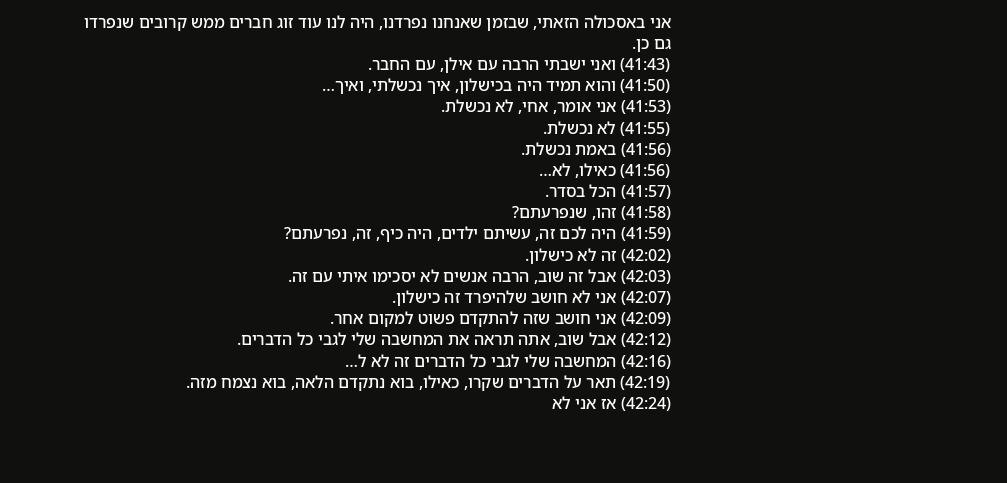אני באסכולה הזאתי, שבזמן שאנחנו נפרדנו, היה לנו עוד זוג חברים ממש קרובים שנפרדו גם כן.
(41:43) ואני ישבתי הרבה עם אילן, עם החבר.
(41:50) והוא תמיד היה בכישלון, איך נכשלתי, ואיך…
(41:53) אני אומר, אחי, לא נכשלת.
(41:55) לא נכשלת.
(41:56) באמת נכשלת.
(41:56) כאילו, לא…
(41:57) הכל בסדר.
(41:58) זהו, שנפרעתם?
(41:59) היה לכם זה, עשיתם ילדים, היה כיף, זה, נפרעתם?
(42:02) זה לא כישלון.
(42:03) אבל זה שוב, הרבה אנשים לא יסכימו איתי עם זה.
(42:07) אני לא חושב שלהיפרד זה כישלון.
(42:09) אני חושב שזה להתקדם פשוט למקום אחר.
(42:12) אבל שוב, אתה תראה את המחשבה שלי לגבי כל הדברים.
(42:16) המחשבה שלי לגבי כל הדברים זה לא ל…
(42:19) תאר על הדברים שקרו, כאילו, בוא נתקדם הלאה, בוא נצמח מזה.
(42:24) אז אני לא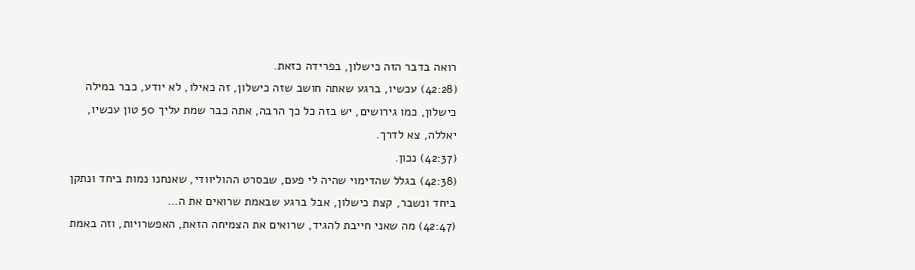רואה בדבר הזה כישלון, בפרידה כזאת.
(42:28) עכשיו, ברגע שאתה חושב שזה כישלון, זה כאילו, לא יודע, כבר במילה כישלון, כמו גירושים, יש בזה כל כך הרבה, אתה כבר שמת עליך 50 טון עכשיו, יאללה, צא לדרך.
(42:37) נכון.
(42:38) בגלל שהדימוי שהיה לי פעם, שבסרט ההוליוודי, שאנחנו נמות ביחד ונתקן ביחד ונשבר, קצת כישלון, אבל ברגע שבאמת שרואים את ה…
(42:47) מה שאני חייבת להגיד, שרואים את הצמיחה הזאת, האפשרויות, וזה באמת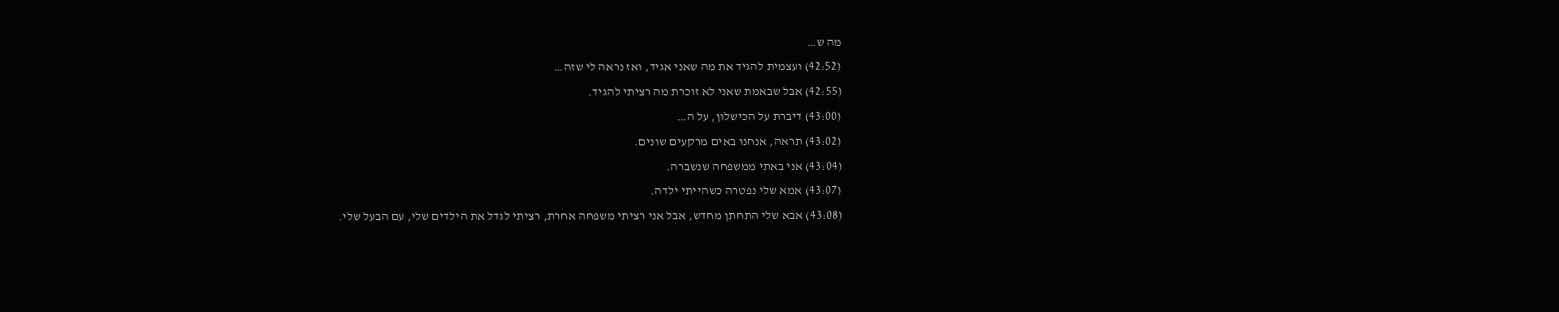מה ש…
(42:52) ועצמית להגיד את מה שאני אגיד, ואז נראה לי שזה…
(42:55) אבל שבאמת שאני לא זוכרת מה רציתי להגיד.
(43:00) דיברת על הכישלון, על ה…
(43:02) תראה, אנחנו באים מרקעים שונים.
(43:04) אני באתי ממשפחה שנשברה.
(43:07) אמא שלי נפטרה כשהייתי ילדה.
(43:08) אבא שלי התחתן מחדש, אבל אני רציתי משפחה אחרת, רציתי לגדל את הילדים שלי, עם הבעל שלי.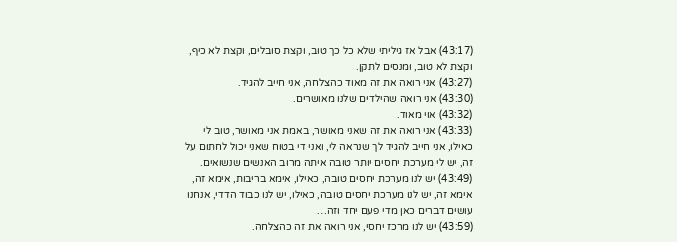(43:17) אבל אז גיליתי שלא כל כך טוב, וקצת סובלים, וקצת לא כיף, וקצת לא טוב, ומנסים לתקן.
(43:27) אני רואה את זה מאוד כהצלחה, אני חייב להגיד.
(43:30) אני רואה שהילדים שלנו מאושרים.
(43:32) אוי מאוד.
(43:33) אני רואה את זה שאני מאושר, באמת אני מאושר, טוב לי כאילו, אני חייב להגיד לך שנראה לי, ואני די בטוח שאני יכול לחתום על זה, יש לי מערכת יחסים יותר טובה איתה מרוב האנשים שנשואים.
(43:49) יש לנו מערכת יחסים טובה, כאילו, אימא בריבות, אימא זה, אימא זה, יש לנו מערכת יחסים טובה, כאילו, יש לנו כבוד הדדי, אנחנו עושים דברים כאן מדי פעם יחד וזה…
(43:59) יש לנו מרכז יחסי, אני רואה את זה כהצלחה.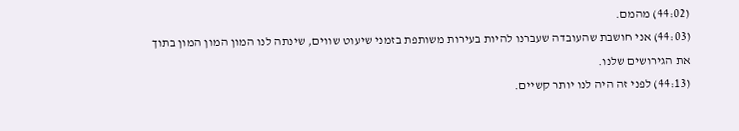(44:02) מהמם.
(44:03) אני חושבת שהעובדה שעברנו להיות בעירות משותפת בזמני שיעוט שווים, שינתה לנו המון המון המון בתוך את הגירושים שלנו.
(44:13) לפני זה היה לנו יותר קשיים.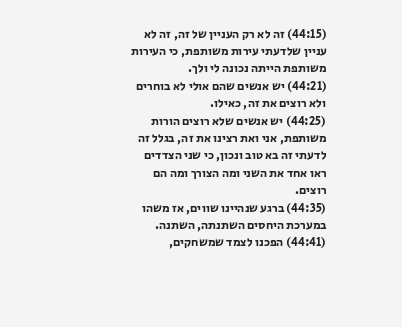(44:15) זה לא רק העניין של זה, זה לא עניין שלדעתי עירות משותפת, כי העירות משותפת הייתה נכונה לי ולך.
(44:21) יש אנשים שהם אולי לא בוחרים ולא רוצים את זה, כאילו.
(44:25) יש אנשים שלא רוצים הורות משותפת, אני ואת רצינו את זה, בגלל זה לדעתי זה בא טוב ונכון, כי שני הצדדים ראו אחד את השני ומה הצורך ומה הם רוצים.
(44:35) ברגע שנהיינו שווים, אז משהו במערכת היחסים השתנתה, השתנה.
(44:41) הפכנו לצמד שמשחקים,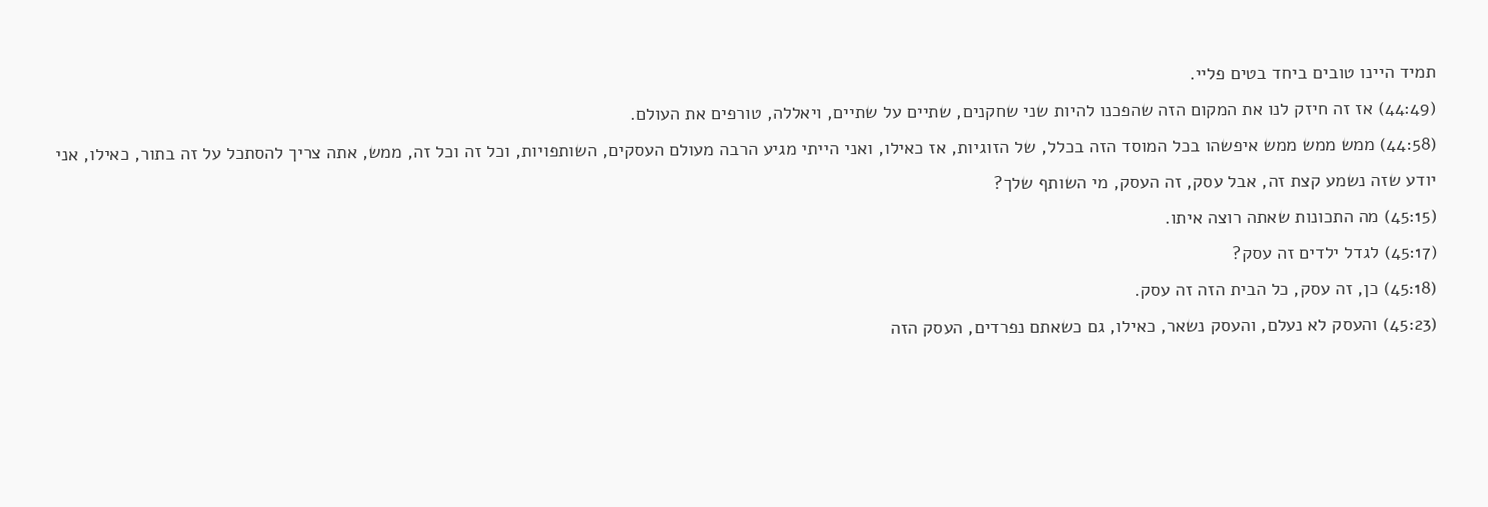תמיד היינו טובים ביחד בטים פליי.
(44:49) אז זה חיזק לנו את המקום הזה שהפכנו להיות שני שחקנים, שתיים על שתיים, ויאללה, טורפים את העולם.
(44:58) ממש ממש ממש איפשהו בכל המוסד הזה בכלל, של הזוגיות, אז כאילו, ואני הייתי מגיע הרבה מעולם העסקים, השותפויות, וכל זה וכל זה, ממש, אתה צריך להסתכל על זה בתור, כאילו, אני יודע שזה נשמע קצת זה, אבל עסק, זה העסק, מי השותף שלך?
(45:15) מה התכונות שאתה רוצה איתו.
(45:17) לגדל ילדים זה עסק?
(45:18) כן, זה עסק, כל הבית הזה זה עסק.
(45:23) והעסק לא נעלם, והעסק נשאר, כאילו, גם כשאתם נפרדים, העסק הזה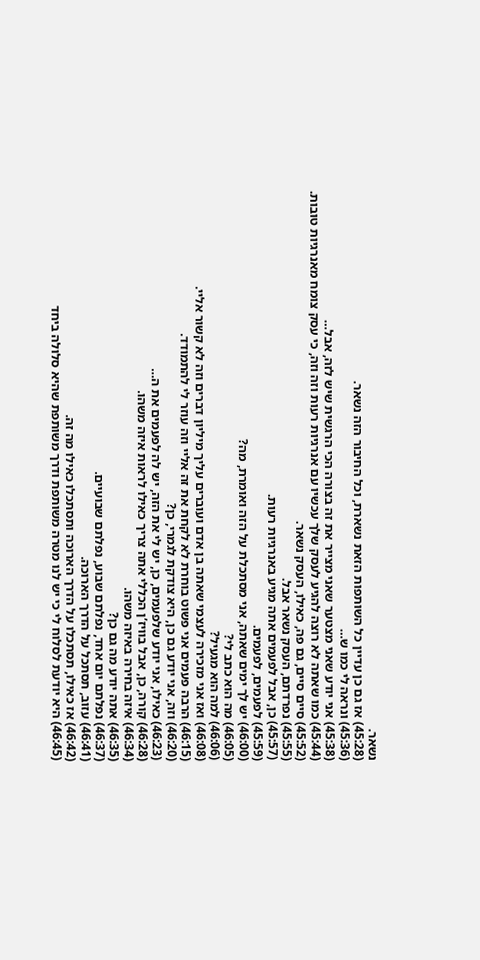נשאר.
(45:28) אז גם כן עדיין כל השותפות הזאת נשארת, וכל החיבור הזה נשאר.
(45:36) ונראה לי כמו ש…
(45:38) אני יודע שאני מצטער שאני מצייר את זה בצורה הכי הרגשית שיש לזה, אבל…
(45:44) כמו שאתה לא רוצה להגיע לעסק שלך עכשיו עם אנרגיות רעות וזה וזה, כי עסק צומח מאנרגיות טובות.
(45:52) סיים סיים, גם פה, כאילו, העסק נשאר.
(45:55) נפרדתם, העסק נשאר אבל.
(45:57) כן, אבל לפעמים אתה מגיע באנרגיות רעות.
(45:59) לפעמים, לפעמים.
(46:00) יש לך ימים שאתה, אני מסתכלת על הזה ואומרת, מה?
(46:05) מה הוא כתב לי?
(46:06) למה הוא מגעיל?
(46:08) ואז אני מזכירה לעצמי שאתה בן אדם ועוברים עליך מיליון דברים וזה לא קשור אליי.
(46:15) הרבה פעמים אני פשוט בוחרת לא לקחת את זה אליי וזה עוזר לי להתמודד.
(46:20) וזה, אני יודע גם כן, היא צודקת לגמרי, כן?
(46:23) כאילו, אני יודע שלפעמים, כן, יש לי את הזה, יש לה לפעמים את ה…
(46:28) קורה, כן, אבל בוויז’ן הכללי אתה צריך כאילו לראות איזה משהו.
(46:34) איזה בחירה באיזה משהו.
(46:35) אתה יודע מה גם כן?
(46:37) נפלתם יום אחד, נפלתם שבוע, נפלתם שבועיים.
(46:41) עזוב, תסתכל על הדרך הארוכה.
(46:42) אז כאילו, תסתכלו על הדרך הארוכה ותסתכלו כאילו מה זה.
(46:45) היא יודעת לסלוח לי כי יש לנו מטרה משותפת ודרך משותפת שהיא סלולה ביחד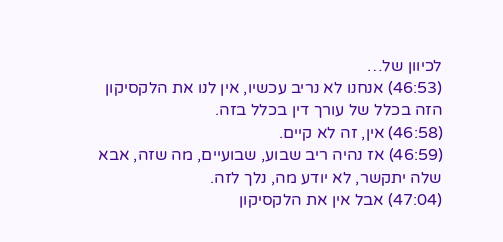לכיוון של…
(46:53) אנחנו לא נריב עכשיו, אין לנו את הלקסיקון הזה בכלל של עורך דין בכלל בזה.
(46:58) אין, זה לא קיים.
(46:59) אז נהיה ריב שבוע, שבועיים, מה שזה, אבא שלה יתקשר, לא יודע מה, נלך לזה.
(47:04) אבל אין את הלקסיקון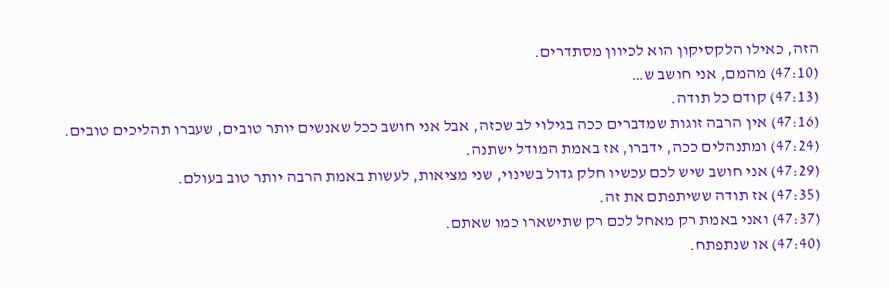הזה, כאילו הלקסיקון הוא לכיוון מסתדרים.
(47:10) מהמם, אני חושב ש…
(47:13) קודם כל תודה.
(47:16) אין הרבה זוגות שמדברים ככה בגילוי לב שכזה, אבל אני חושב ככל שאנשים יותר טובים, שעברו תהליכים טובים.
(47:24) ומתנהלים ככה, ידברו, אז באמת המודל ישתנה.
(47:29) אני חושב שיש לכם עכשיו חלק גדול בשינוי, שני מציאות, לעשות באמת הרבה יותר טוב בעולם.
(47:35) אז תודה ששיתפתם את זה.
(47:37) ואני באמת רק מאחל לכם רק שתישארו כמו שאתם.
(47:40) או שנתפתח.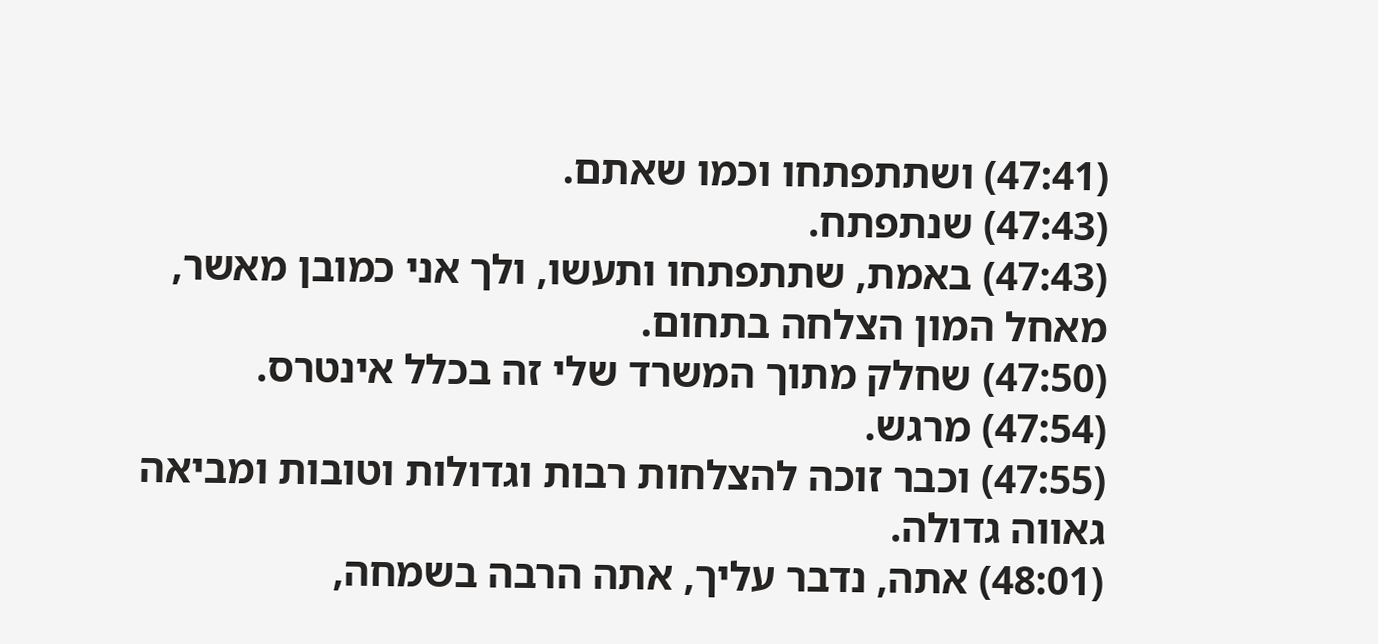(47:41) ושתתפתחו וכמו שאתם.
(47:43) שנתפתח.
(47:43) באמת, שתתפתחו ותעשו, ולך אני כמובן מאשר, מאחל המון הצלחה בתחום.
(47:50) שחלק מתוך המשרד שלי זה בכלל אינטרס.
(47:54) מרגש.
(47:55) וכבר זוכה להצלחות רבות וגדולות וטובות ומביאה גאווה גדולה.
(48:01) אתה, נדבר עליך, אתה הרבה בשמחה,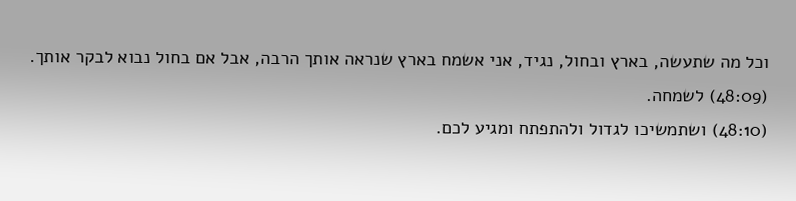וכל מה שתעשה, בארץ ובחול, נגיד, אני אשמח בארץ שנראה אותך הרבה, אבל אם בחול נבוא לבקר אותך.
(48:09) לשמחה.
(48:10) ושתמשיכו לגדול ולהתפתח ומגיע לכם.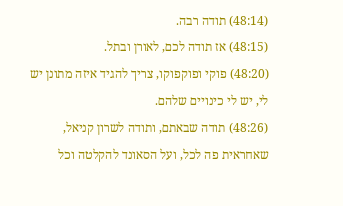(48:14) תודה רבה.
(48:15) אז תודה לכם, לאורן ובתל.
(48:20) פוקי ופוקפוקו, צריך להגיד איזה מתונן יש לי, יש לי כינויים שלהם.
(48:26) תודה שבאתם, ותודה לשרון קניאל, שאחראית פה לכל, ועל הסאונד להקלטה וכל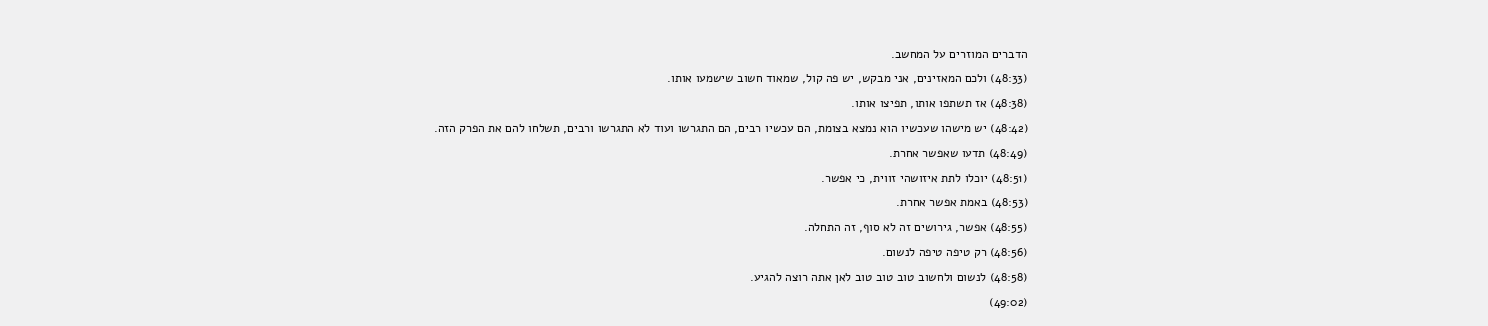הדברים המוזרים על המחשב.
(48:33) ולכם המאזינים, אני מבקש, יש פה קול, שמאוד חשוב שישמעו אותו.
(48:38) אז תשתפו אותו, תפיצו אותו.
(48:42) יש מישהו שעכשיו הוא נמצא בצומת, הם עכשיו רבים, הם התגרשו ועוד לא התגרשו ורבים, תשלחו להם את הפרק הזה.
(48:49) תדעו שאפשר אחרת.
(48:51) יוכלו לתת איזושהי זווית, כי אפשר.
(48:53) באמת אפשר אחרת.
(48:55) אפשר, גירושים זה לא סוף, זה התחלה.
(48:56) רק טיפה טיפה לנשום.
(48:58) לנשום ולחשוב טוב טוב טוב לאן אתה רוצה להגיע.
(49:02)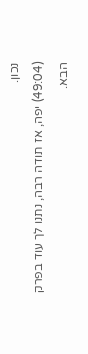נכון.
(49:04) יפה, אז תודה רבה, נתנו לך עוד בפרק הבא.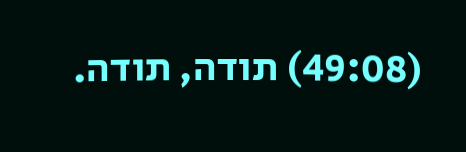(49:08) תודה, תודה.